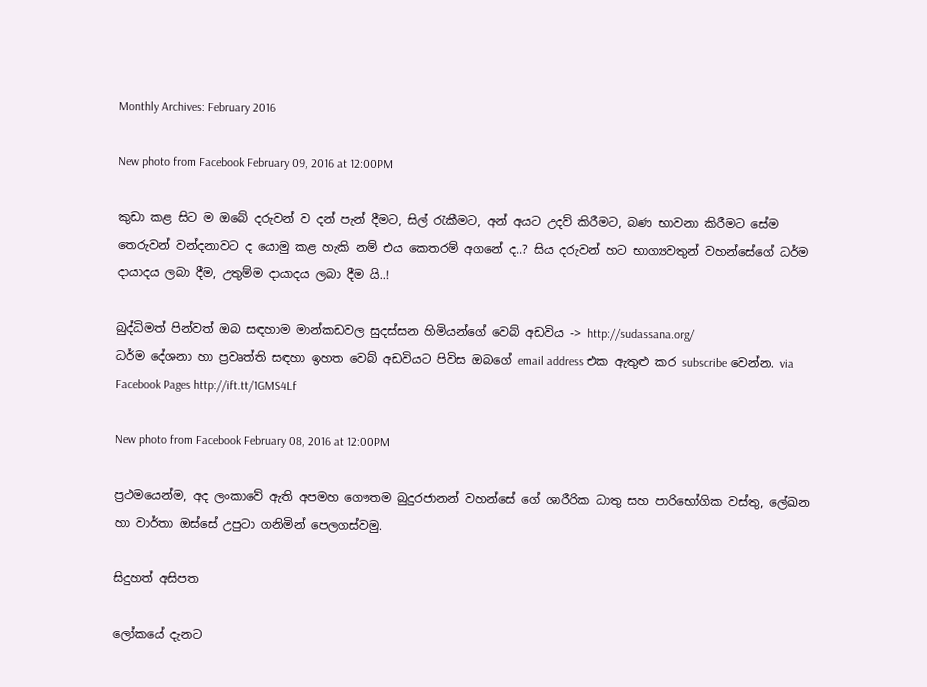Monthly Archives: February 2016

New photo from Facebook February 09, 2016 at 12:00PM

කුඩා කළ සිට ම ඔබේ දරුවන් ව දන් පැන් දීමට, සිල් රැකීමට, අන් අයට උදව් කිරීමට, බණ භාවනා කිරීමට සේම තෙරුවන් වන්දනාවට ද යොමු කළ හැකි නම් එය කෙතරම් අගනේ ද..? සිය දරුවන් හට භාග්‍යවතුන් වහන්සේගේ ධර්ම දායාදය ලබා දීම, උතුම්ම දායාදය ලබා දීම යි..!

බුද්ධිමත් පින්වත් ඔබ සඳහාම මාන්කඩවල සුදස්සන හිමියන්ගේ වෙබ් අඩවිය -> http://sudassana.org/
ධර්ම දේශනා හා ප්‍රවෘත්ති සඳහා ඉහත වෙබ් අඩවියට පිවිස ඔබගේ email address එක ඇතුළු කර subscribe වෙන්න. via Facebook Pages http://ift.tt/1GMS4Lf

New photo from Facebook February 08, 2016 at 12:00PM

ප්‍රථමයෙන්ම, අද ලංකාවේ ඇති අපමහ ගෞතම බුදුරජානන් වහන්සේ ගේ ශාරීරික ධාතු සහ පාරිභෝගික වස්තු, ලේඛන හා වාර්තා ඔස්සේ උපුටා ගනිමින් පෙලගස්වමු.

සිදුහත් අසිපත

ලෝකයේ දැනට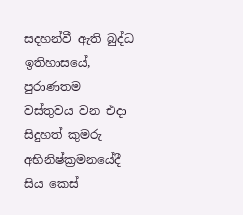සදහන්වී ඇති බුද්ධ ඉතිහාසයේ, පුරාණතම වස්තුවය වන එදා සිදුහත් කුමරු අභිනිෂ්ක්‍රමනයේදී සිය කෙස්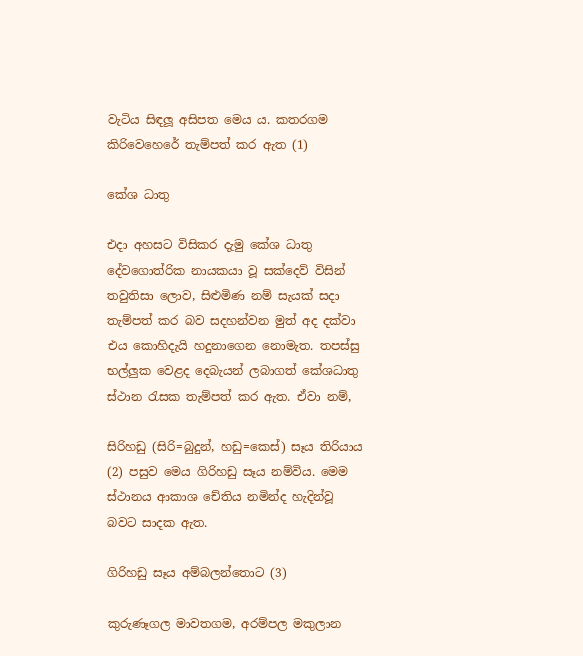වැටිය සිඳලූ අසිපත මෙය ය. කතරගම කිරිවෙහෙරේ තැම්පත් කර ඇත (1)

කේශ ධාතු

එදා අහසට විසිකර දැමු කේශ ධාතු දේවගොත්රික නායකයා වූ සක්දෙව් විසින් තවුතිසා ලොව, සිළුමිණ නම් සැයක් සදා තැම්පත් කර බව සදහන්වන මුත් අද දක්වා එය කොහිදැයි හදුනාගෙන නොමැත. තපස්සු භල්ලුක වෙළද දෙබැයන් ලබාගත් කේශධාතු ස්ථාන රැසක තැම්පත් කර ඇත. ඒවා නම්,

සිරිහඩු (සිරි=බුදුන්, හඩු=කෙස්) සෑය තිරියාය (2) පසුව මෙය ගිරිහඩු සෑය නම්විය. මෙම ස්ථානය ආකාශ චේතිය නමින්ද හැදින්වූ බවට සාදක ඇත.

ගිරිහඩු සෑය අම්බලන්තොට (3)

කුරුණෑගල මාවතගම, අරම්පල මකුලාන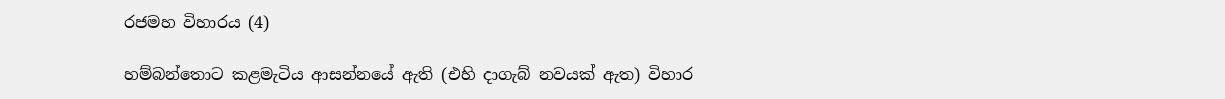රජමහ විහාරය (4)

හම්බන්තොට කළමැටිය ආසන්නයේ ඇති (එහි දාගැබ් නවයක් ඇත) විහාර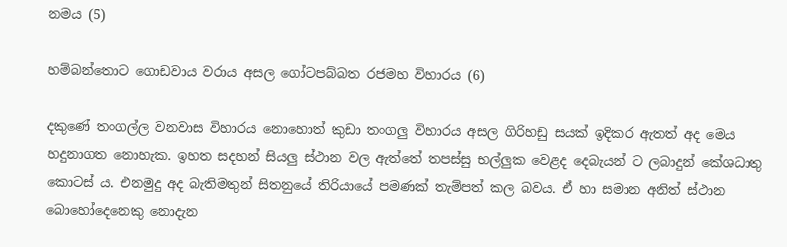නමය (5)

හම්බන්තොට ගොඩවාය වරාය අසල ගෝටපබ්බත රජමහ විහාරය (6)

දකුණේ තංගල්ල වනවාස විහාරය නොහොත් කුඩා තංගලු විහාරය අසල ගිරිහඩු සයක් ඉදිකර ඇතත් අද මෙය හදුනාගත නොහැක. ඉහත සදහන් සියලු ස්ථාන වල ඇත්තේ තපස්සු භල්ලුක වෙළද දෙබැයන් ට ලබාදුන් කේශධාතු කොටස් ය. එනමුදු අද බැතිමතුන් සිතනුයේ තිරියායේ පමණක් තැම්පත් කල බවය. ඒ හා සමාන අනිත් ස්ථාන බොහෝදෙනෙකු නොදැන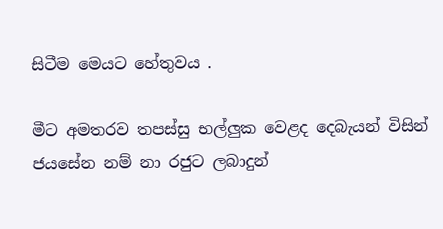සිටීම මෙයට හේතුවය .

මීට අමතරව තපස්සු භල්ලුක වෙළද දෙබැයන් විසින් ජයසේන නම් නා රජුට ලබාදුන්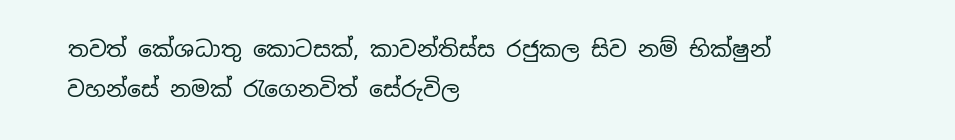තවත් කේශධාතු කොටසක්, කාවන්තිස්ස රජුකල සිව නම් භික්ෂුන් වහන්සේ නමක් රැගෙනවිත් සේරුවිල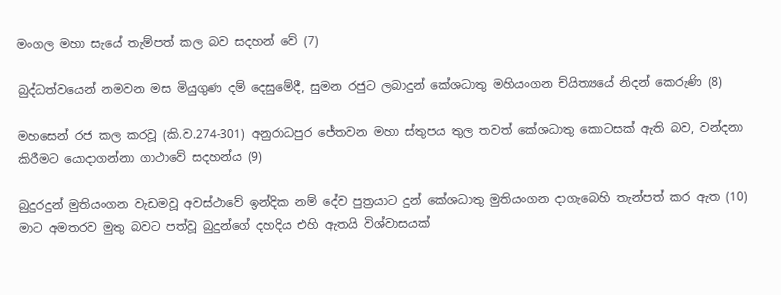මංගල මහා සැයේ තැම්පත් කල බව සදහන් වේ (7)

බුද්ධත්වයෙන් නමවන මස මියුගුණ දම් දෙසුමේදී, සුමන රජුට ලබාදුන් කේශධාතු මහියංගන ච්යිත්‍යයේ නිදන් කෙරුණි (8)

මහසෙන් රජ කල කරවූ (කි.ව.274-301) අනුරාධපුර ජේතවන මහා ස්තුපය තුල තවත් කේශධාතු කොටසක් ඇති බව, වන්දනා කිරීමට යොදාගන්නා ගාථාවේ සදහන්ය (9)

බුදුරදුන් මුතියංගන වැඩමවූ අවස්ථාවේ ඉන්දික නම් දේව පුත්‍රයාට දුන් කේශධාතු මුතියංගන දාගැබෙහි තැන්පත් කර ඇත (10) මාට අමතරව මුතු බවට පත්වූ බුදුන්ගේ දහදිය එහි ඇතයි විශ්වාසයක්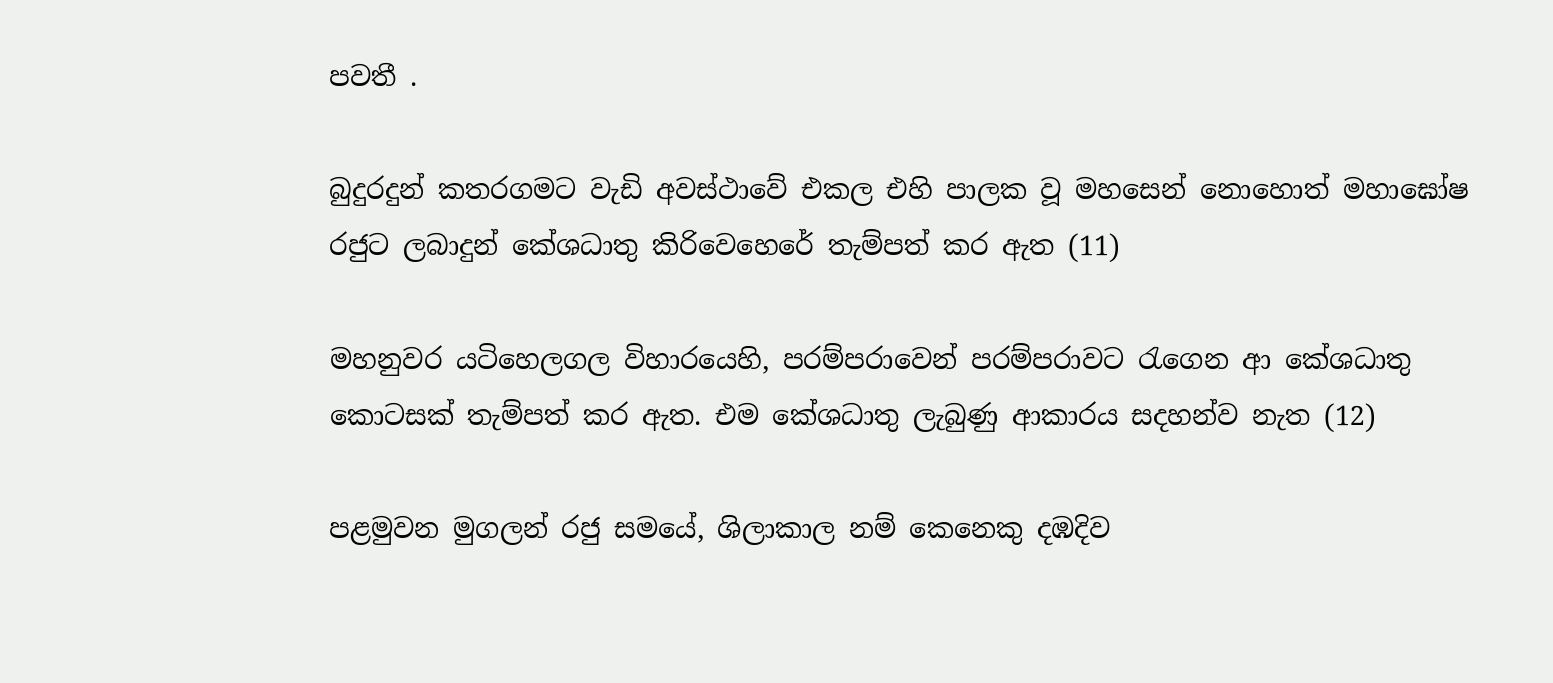පවතී .

බුදුරදුන් කතරගමට වැඩි අවස්ථාවේ එකල එහි පාලක වූ මහසෙන් නොහොත් මහාඝෝෂ රජුට ලබාදුන් කේශධාතු කිරිවෙහෙරේ තැම්පත් කර ඇත (11)

මහනුවර යටිහෙලගල විහාරයෙහි, පරම්පරාවෙන් පරම්පරාවට රැගෙන ආ කේශධාතු කොටසක් තැම්පත් කර ඇත. එම කේශධාතු ලැබුණු ආකාරය සදහන්ව නැත (12)

පළමුවන මුගලන් රජු සමයේ, ශිලාකාල නම් කෙනෙකු දඹදිව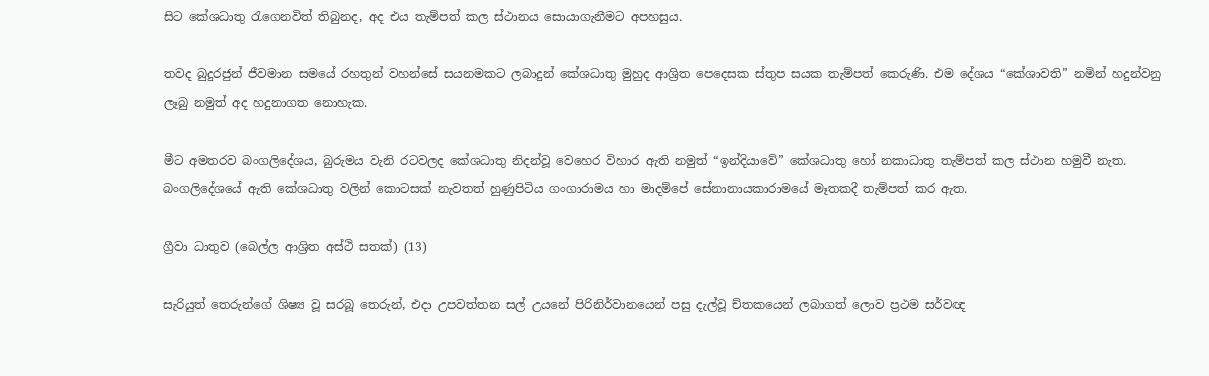සිට කේශධාතු රැගෙනවිත් තිබුනද, අද එය තැම්පත් කල ස්ථානය සොයාගැනීමට අපහසුය.

තවද බුදුරජුන් ජීවමාන සමයේ රහතුන් වහන්සේ සයනමකට ලබාදුන් කේශධාතු මුහුද ආශ්‍රිත පෙදෙසක ස්තුප සයක තැම්පත් කෙරුණි. එම දේශය “කේශාවති” නමින් හදුන්වනු ලෑබු නමුත් අද හදුනාගත නොහැක.

මීට අමතරව බංගලිදේශය, බුරුමය වැනි රටවලද කේශධාතු නිදන්වූ වෙහෙර විහාර ඇති නමුත් “ඉන්දියාවේ” කේශධාතු හෝ නකාධාතු තැම්පත් කල ස්ථාන හමුවී නැත. බංගලිදේශයේ ඇති කේශධාතු වලින් කොටසක් නැවතත් හුණුපිටිය ගංගාරාමය හා මාදම්පේ සේනානායකාරාමයේ මෑතකදී තැම්පත් කර ඇත.

ග්‍රීවා ධාතුව (බෙල්ල ආශ්‍රිත අස්ථි සතක්) (13)

සැරියුත් තෙරුන්ගේ ශිෂ්‍ය වූ සරබූ තෙරුන්, එදා උපවත්තන සල් උයනේ පිරිනිර්වානයෙන් පසු දැල්වූ ච්තකයෙන් ලබාගත් ලොව ප්‍රථම සර්වඥ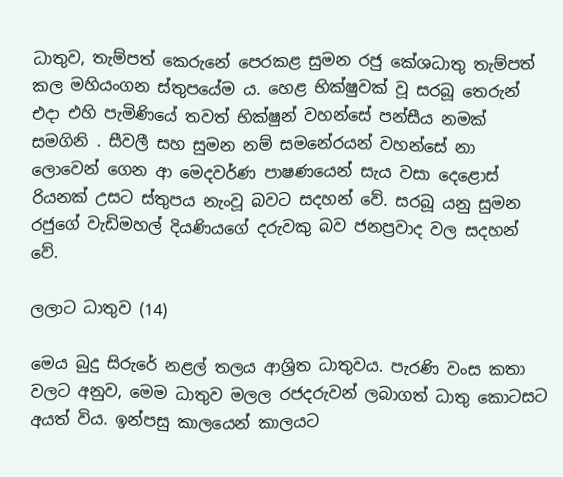ධාතුව, තැම්පත් කෙරුනේ පෙරකළ සුමන රජු කේශධාතු තැම්පත් කල මහියංගන ස්තුපයේම ය. හෙළ භික්ෂුවක් වූ සරබූ තෙරුන් එදා එහි පැමිණියේ තවත් භික්ෂුන් වහන්සේ පන්සීය නමක් සමගිනි . සීවලී සහ සුමන නම් සමනේරයන් වහන්සේ නා ලොවෙන් ගෙන ආ මෙදවර්ණ පාෂණයෙන් සැය වසා දෙළොස් රියනක් උසට ස්තුපය නැංවූ බවට සදහන් වේ. සරබූ යනු සුමන රජුගේ වැඩිමහල් දියණියගේ දරුවකු බව ජනප්‍රවාද වල සදහන් වේ.

ලලාට ධාතුව (14)

මෙය බුදු සිරුරේ නළල් තලය ආශ්‍රිත ධාතුවය. පැරණි වංස කතා වලට අනුව, මෙම ධාතුව මලල රජදරුවන් ලබාගත් ධාතු කොටසට අයත් විය. ඉන්පසු කාලයෙන් කාලයට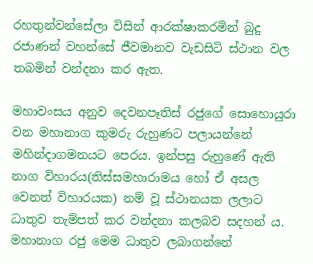රහතුන්වන්සේලා විසින් ආරක්ෂාකරමින් බුදු රජාණන් වහන්සේ ජීවමානව වැඩසිටි ස්ථාන වල තබමින් වන්දනා කර ඇත.

මහාවංසය අනුව දෙවනපෑතිස් රජුගේ සොහොයුරා වන මහානාග කුමරු රුහුණට පලායන්නේ මහින්දාගමනයට පෙරය. ඉන්පසු රුහුණේ ඇති නාග විහාරය(තිස්සමහාරාමය හෝ ඒ අසල වෙනත් විහාරයක) නම් වූ ස්ථානයක ලලාට ධාතුව තැම්පත් කර වන්දනා කලබව සදහන් ය. මහානාග රජු මෙම ධාතුව ලබාගන්නේ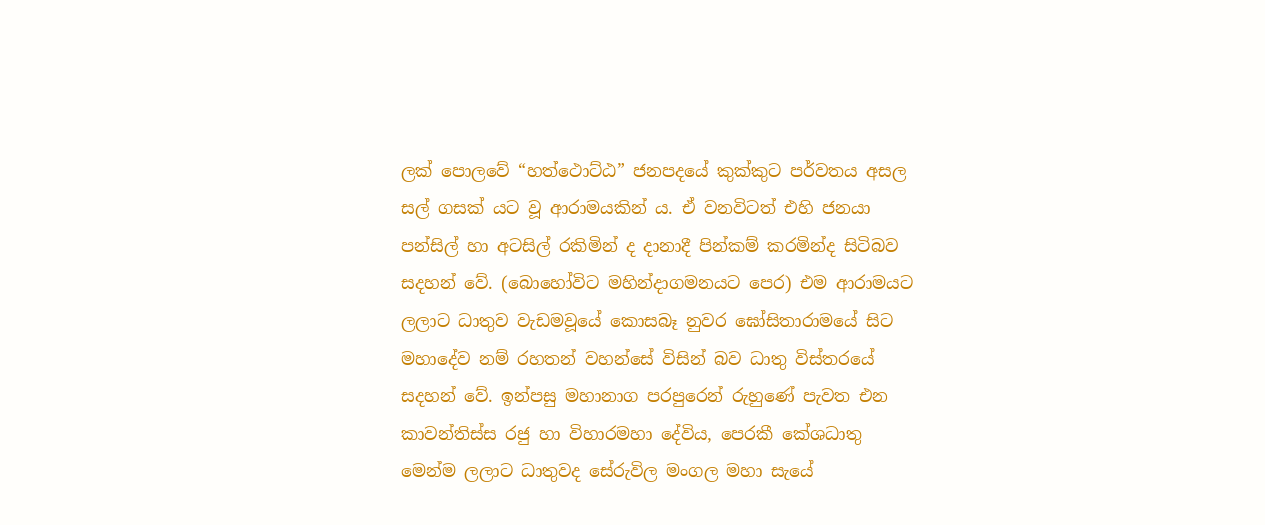ලක් පොලවේ “හත්ථොට්ඨ” ජනපදයේ කුක්කුට පර්වතය අසල සල් ගසක් යට වූ ආරාමයකින් ය. ඒ වනවිටත් එහි ජනයා පන්සිල් හා අටසිල් රකිමින් ද දානාදී පින්කම් කරමින්ද සිටිබව සදහන් වේ. (බොහෝවිට මහින්දාගමනයට පෙර) එම ආරාමයට ලලාට ධාතුව වැඩමවූයේ කොසබෑ නුවර ඝෝසිතාරාමයේ සිට මහාදේව නම් රහතන් වහන්සේ විසින් බව ධාතු විස්තරයේ සදහන් වේ. ඉන්පසු මහානාග පරපුරෙන් රුහුණේ පැවත එන කාවන්තිස්ස රජු හා විහාරමහා දේවිය, පෙරකී කේශධාතු මෙන්ම ලලාට ධාතුවද සේරුවිල මංගල මහා සැයේ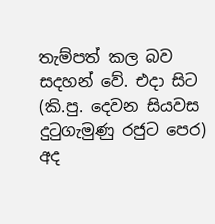තැම්පත් කල බව සදහන් වේ. එදා සිට (කි.පු. දෙවන සියවස දුටුගැමුණු රජුට පෙර) අද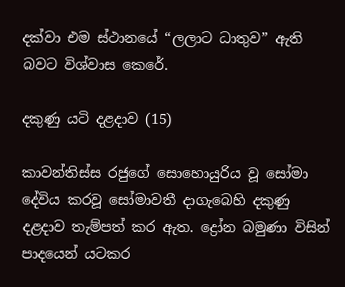දක්වා එම ස්ථානයේ “ලලාට ධාතුව” ඇති බවට විශ්වාස කෙරේ.

දකුණු යටි දළදාව (15)

කාවන්තිස්ස රජුගේ සොහොයුරිය වූ සෝමා දේවිය කරවූ සෝමාවතී දාගැබෙහි දකුණු දළදාව තැම්පත් කර ඇත. ද්‍රෝන බමුණා විසින් පාදයෙන් යටකර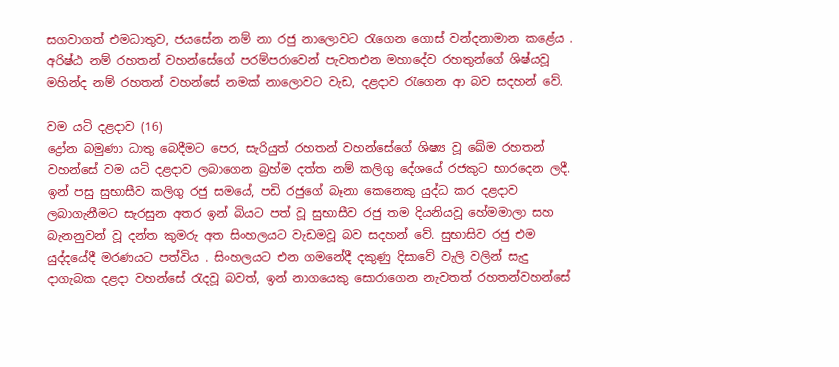සගවාගත් එමධාතුව, ජයසේන නම් නා රජු නාලොවට රැගෙන ගොස් වන්දනාමාන කළේය . අරිෂ්ඨ නම් රහතන් වහන්සේගේ පරම්පරාවෙන් පැවතඑන මහාදේව රහතුන්ගේ ශිෂ්යවූ මහින්ද නම් රහතන් වහන්සේ නමක් නාලොවට වැඩ, දළදාව රැගෙන ආ බව සදහන් වේ.

වම යටි දළදාව (16)
ද්‍රෝන බමුණා ධාතු බෙදීමට පෙර, සැරියුත් රහතන් වහන්සේගේ ශිෂ්‍ය වූ ඛේම රහතන් වහන්සේ වම යටි දළදාව ලබාගෙන බ්‍රහ්ම දත්ත නම් කලිගු දේශයේ රජකුට භාරදෙන ලදී. ඉන් පසු සුභාසීව කලිගු රජු සමයේ, පඩි රජුගේ බෑනා කෙනෙකු යුද්ධ කර දළදාව ලබාගැනීමට සැරසුන අතර ඉන් බියට පත් වූ සුභාසීව රජු තම දියනියවූ හේමමාලා සහ බැනනුවන් වූ දන්ත කුමරු අත සිංහලයට වැඩමවූ බව සදහන් වේ. සුභාසිව රජු එම යුද්දයේදී මරණයට පත්විය . සිංහලයට එන ගමනේදී දකුණු දිසාවේ වැලි වලින් සැදු දාගැබක දළදා වහන්සේ රැදවූ බවත්, ඉන් නාගයෙකු සොරාගෙන නැවතත් රහතන්වහන්සේ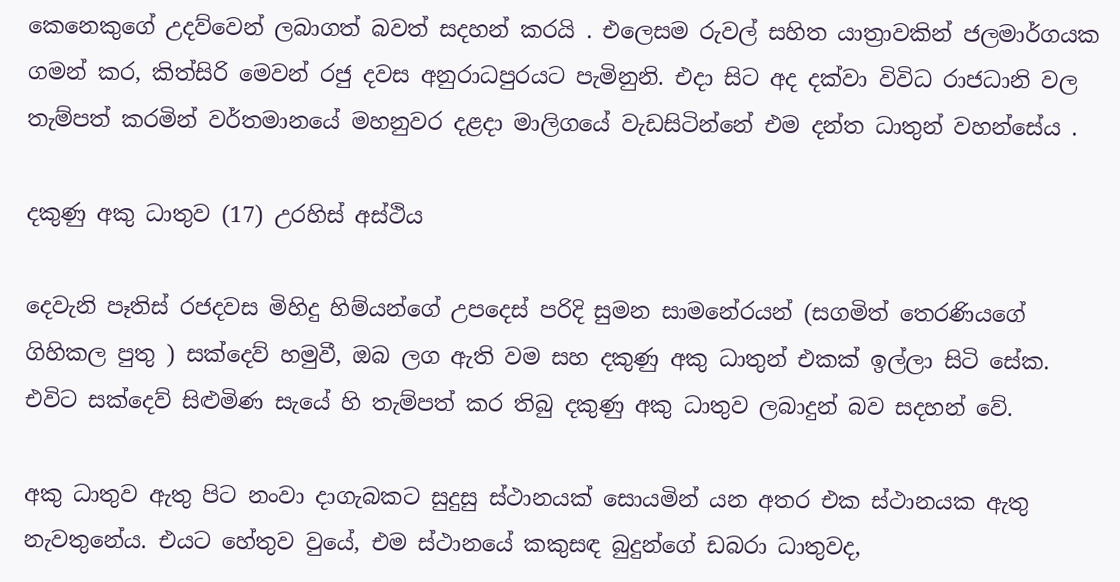කෙනෙකුගේ උදව්වෙන් ලබාගත් බවත් සදහන් කරයි . එලෙසම රුවල් සහිත යාත්‍රාවකින් ජලමාර්ගයක ගමන් කර, කිත්සිරි මෙවන් රජු දවස අනුරාධපුරයට පැමිනුනි. එදා සිට අද දක්වා විවිධ රාජධානි වල තැම්පත් කරමින් වර්තමානයේ මහනුවර දළදා මාලිගයේ වැඩසිටින්නේ එම දන්ත ධාතුන් වහන්සේය .

දකුණු අකු ධාතුව (17) උරහිස් අස්ථිය

දෙවැනි පෑතිස් රජදවස මිහිදු හිම්යන්ගේ උපදෙස් පරිදි සුමන සාමනේරයන් (සගමිත් තෙරණියගේ ගිහිකල පුතු ) සක්දෙව් හමුවී, ඔබ ලග ඇති වම සහ දකුණු අකු ධාතුන් එකක් ඉල්ලා සිටි සේක. එවිට සක්දෙව් සිළුමිණ සැයේ හි තැම්පත් කර තිබු දකුණු අකු ධාතුව ලබාදුන් බව සදහන් වේ.

අකු ධාතුව ඇතු පිට නංවා දාගැබකට සුදුසු ස්ථානයක් සොයමින් යන අතර එක ස්ථානයක ඇතු නැවතුනේය. එයට හේතුව වුයේ, එම ස්ථානයේ කකුසඳ බුදුන්ගේ ඩබරා ධාතුවද,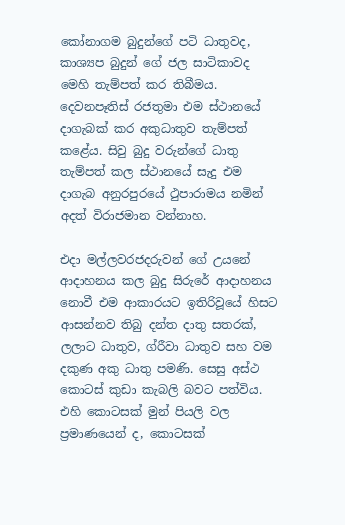කෝනාගම බුදුන්ගේ පටි ධාතුවද, කාශ්‍යප බුදුන් ගේ ජල සාටිකාවද මෙහි තැම්පත් කර තිබීමය. දෙවනපෑතිස් රජතුමා එම ස්ථානයේ දාගැබක් කර අකුධාතුව තැම්පත් කළේය. සිවු බුදු වරුන්ගේ ධාතු තැම්පත් කල ස්ථානයේ සැදු එම දාගැබ අනුරපුරයේ ථුපාරාමය නමින් අදත් විරාජමාන වන්නාහ.

එදා මල්ලවරජදරුවන් ගේ උයනේ ආදාහනය කල බුදු සිරුරේ ආදාහනය නොවී එම ආකාරයට ඉතිරිවූයේ හිසට ආසන්නව තිබු දන්ත දාතු සතරක්, ලලාට ධාතුව, ග්රීවා ධාතුව සහ වම දකුණ අකු ධාතු පමණි. සෙසු අස්ථ කොටස් කුඩා කැබලි බවට පත්විය. එහි කොටසක් මුන් පියලි වල ප්‍රමාණයෙන් ද, කොටසක්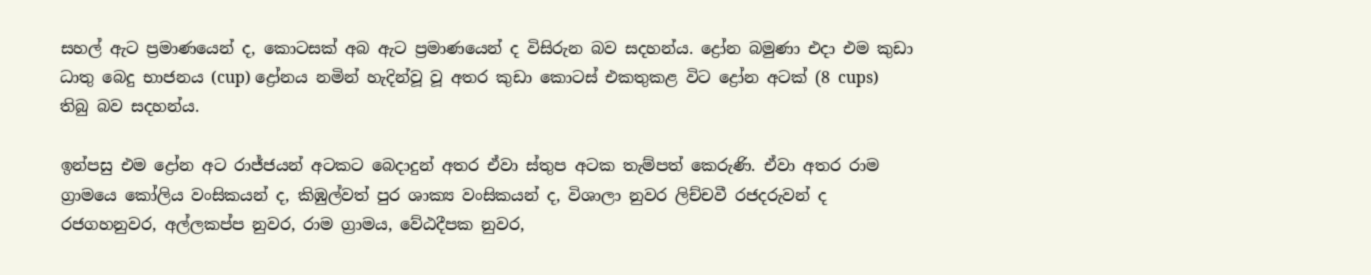සහල් ඇට ප්‍රමාණයෙන් ද, කොටසක් අබ ඇට ප්‍රමාණයෙන් ද විසිරුන බව සදහන්ය. ද්‍රෝන බමුණා එදා එම කුඩා ධාතු බෙදු භාජනය (cup) ද්‍රෝනය නමින් හැදින්වූ වූ අතර කුඩා කොටස් එකතුකළ විට ද්‍රෝන අටක් (8 cups) තිබු බව සදහන්ය.

ඉන්පසු එම ද්‍රෝන අට රාජ්ජයන් අටකට බෙදාදුන් අතර ඒවා ස්තුප අටක තැම්පත් කෙරුණි. ඒවා අතර රාම ග්‍රාමයෙ කෝලිය වංසිකයන් ද, කිඹුල්වත් පුර ශාක්‍ය වංසිකයන් ද, විශාලා නුවර ලිච්චවී රජදරුවන් ද රජගහනුවර, අල්ලකප්ප නුවර, රාම ග්‍රාමය, වේඨදීපක නුවර,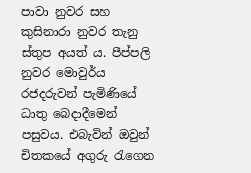පාවා නුවර සහ කුසිනාරා නුවර තැනු ස්තුප අයත් ය. පීප්පලි නුවර මොවුර්ය රජදරුවන් පැමිණියේ ධාතු බෙදාදීමෙන් පසුවය. එබැවින් ඔවුන් චිතකයේ අගුරු රැගෙන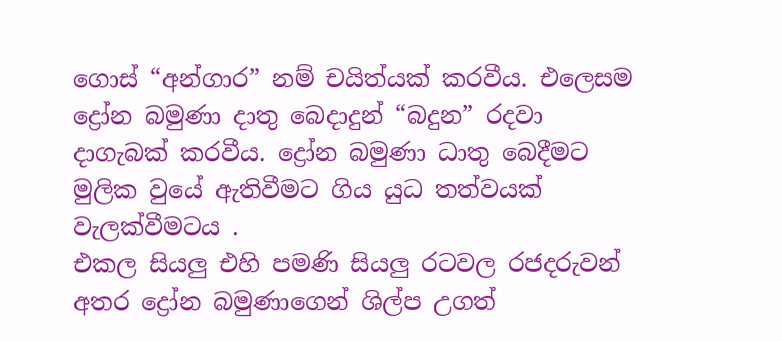ගොස් “අන්ගාර” නම් චයිත්යක් කරවීය. එලෙසම ද්‍රෝන බමුණා දාතු බෙදාදුන් “බදුන” රදවා දාගැබක් කරවීය. ද්‍රෝන බමුණා ධාතු බෙදීමට මුලික වුයේ ඇතිවීමට ගිය යුධ තත්වයක් වැලක්වීමටය .
එකල සියලු එහි පමණි සියලු රටවල රජදරුවන් අතර ද්‍රෝන බමුණාගෙන් ශිල්ප උගත්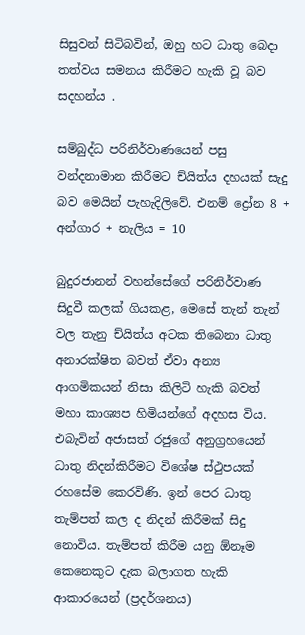සිසුවන් සිටිබවින්, ඔහු හට ධාතු බෙදා තත්වය සමනය කිරීමට හැකි වූ බව සදහන්ය .

සම්බුද්ධ පරිනිර්වාණයෙන් පසු වන්දනාමාන කිරීමට ච්යිත්ය දහයක් සැදු බව මෙයින් පැහැදිලිවේ. එනම් ද්‍රෝන 8 + අන්ගාර + නැලිය = 10

බුදුරජානන් වහන්සේගේ පරිනිර්වාණ සිදුවී කලක් ගියකළ, මෙසේ තැන් තැන් වල තැනු ච්යිත්ය අටක තිබෙනා ධාතු අනාරක්ෂිත බවත් ඒවා අන්‍ය ආගමිකයන් නිසා කිලිටි හැකි බවත් මහා කාශ්‍යප හිමියන්ගේ අදහස විය. එබැවින් අජාසත් රජුගේ අනුග්‍රහයෙන් ධාතු නිදන්කිරීමට විශේෂ ස්ථුපයක් රහසේම කෙරවිණි. ඉන් පෙර ධාතු තැම්පත් කල ද නිදන් කිරීමක් සිදු නොවිය. තැම්පත් කිරීම යනු ඕනෑම කෙනෙකුට දැක බලාගත හැකි ආකාරයෙන් (ප්‍රදර්ශනය)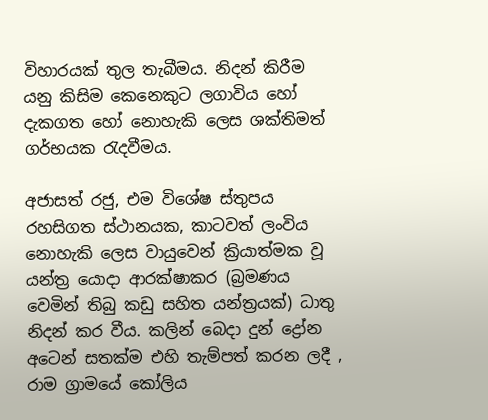විහාරයක් තුල තැබීමය. නිදන් කිරීම යනු කිසිම කෙනෙකුට ලගාවිය හෝ දැකගත හෝ නොහැකි ලෙස ශක්තිමත් ගර්භයක රැදවීමය.

අජාසත් රජු, එම විශේෂ ස්තුපය රහසිගත ස්ථානයක, කාටවත් ලංවිය නොහැකි ලෙස වායුවෙන් ක්‍රියාත්මක වූ යන්ත්‍ර යොදා ආරක්ෂාකර (බ්‍රමණය වෙමින් තිබු කඩු සහිත යන්ත්‍රයක්) ධාතු නිදන් කර වීය. කලින් බෙදා දුන් ද්‍රෝන අටෙන් සතක්ම එහි තැම්පත් කරන ලදී , රාම ග්‍රාමයේ කෝලිය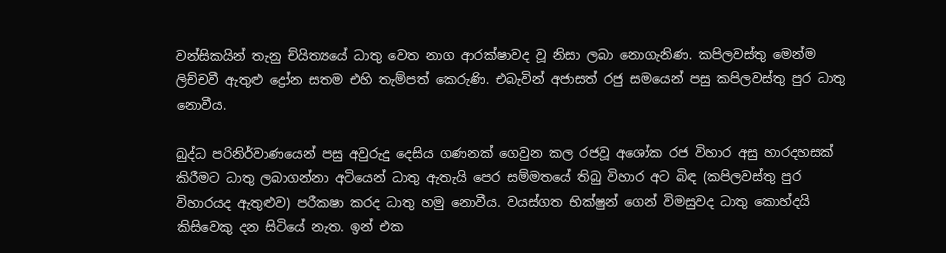වන්සිකයින් තැනු ච්යිත්‍යයේ ධාතු වෙත නාග ආරක්ෂාවද වූ නිසා ලබා නොගැනිණ. කපිලවස්තු මෙන්ම ලිච්චවී ඇතුළු ද්‍රෝන සතම එහි තැම්පත් කෙරුණි. එබැවින් අජාසත් රජු සමයෙන් පසු කපිලවස්තු පුර ධාතු නොවීය.

බුද්ධ පරිනිර්වාණයෙන් පසු අවුරුදු දෙසිය ගණනක් ගෙවුන කල රජවූ අශෝක රජ විහාර අසු හාරදහසක් කිරීමට ධාතු ලබාගන්නා අටියෙන් ධාතු ඇතැයි පෙර සම්මතයේ තිබු විහාර අට බිඳ (කපිලවස්තු පුර විහාරයද ඇතුළුව) පරීකෂා කරද ධාතු හමු නොවීය. වයස්ගත භික්ෂුන් ගෙන් විමසුවද ධාතු කොහ්දයි කිසිවෙකු දන සිටියේ නැත. ඉන් එක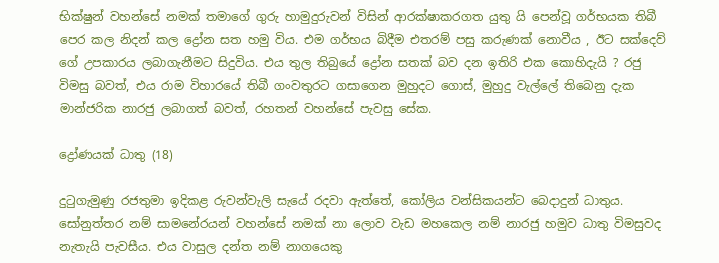භික්ෂුන් වහන්සේ නමක් තමාගේ ගුරු හාමුදුරුවන් විසින් ආරක්ෂාකරගත යුතු යි පෙන්වූ ගර්භයක තිබී පෙර කල නිදන් කල ද්‍රෝන සත හමු විය. එම ගර්භය බිදීම එතරම් පසු කරුණක් නොවීය , ඊට සක්දෙව් ගේ උපකාරය ලබාගැනීමට සිදුවිය. එය තුල තිබුයේ ද්‍රෝන සතක් බව දන ඉතිරි එක කොහිදැයි ? රජු විමසු බවත්, එය රාම විහාරයේ තිබී ගංවතුරට ගසාගෙන මුහුදට ගොස්, මුහුදු වැල්ලේ තිබෙනු දැක මාන්ජරික නාරජු ලබාගත් බවත්, රහතන් වහන්සේ පැවසු සේක.

ද්‍රෝණයක් ධාතු (18)

දුටුගැමුණු රජතුමා ඉදිකළ රුවන්වැලි සැයේ රදවා ඇත්තේ, කෝලිය වන්සිකයන්ට බෙදාදුන් ධාතුය. සෝනුත්තර නම් සාමනේරයන් වහන්සේ නමක් නා ලොව වැඩ මහකෙල නම් නාරජු හමුව ධාතු විමසුවද නැතැයි පැවසීය. එය වාසුල දන්ත නම් නාගයෙකු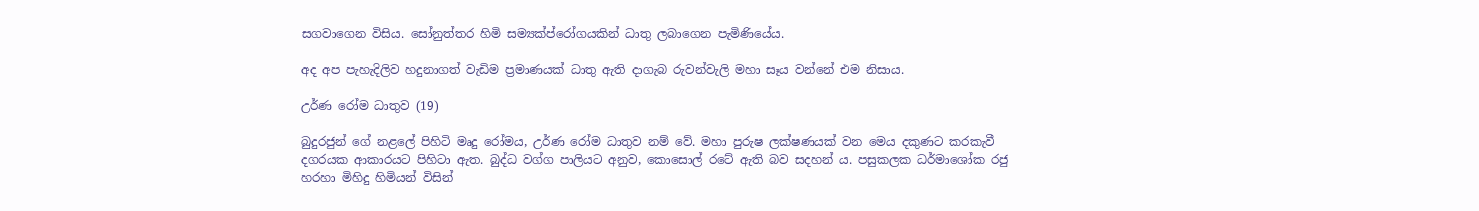සගවාගෙන විසිය. සෝනුත්තර හිමි සම්‍යක්ප්රෝගයකින් ධාතු ලබාගෙන පැමිණියේය.

අද අප පැහැදිලිව හදුනාගත් වැඩිම ප්‍රමාණයක් ධාතු ඇති දාගැබ රුවන්වැලි මහා සෑය වන්නේ එම නිසාය.

උර්ණ රෝම ධාතුව (19)

බුදුරජුන් ගේ නළලේ පිහිටි මෘදු රෝමය, උර්ණ රෝම ධාතුව නම් වේ. මහා පුරුෂ ලක්ෂණයක් වන මෙය දකුණට කරකැවී දගරයක ආකාරයට පිහිටා ඇත. බුද්ධ වග්ග පාලියට අනුව, කොසොල් රටේ ඇති බව සදහන් ය. පසුකලක ධර්මාශෝක රජු හරහා මිහිදු හිමියන් විසින්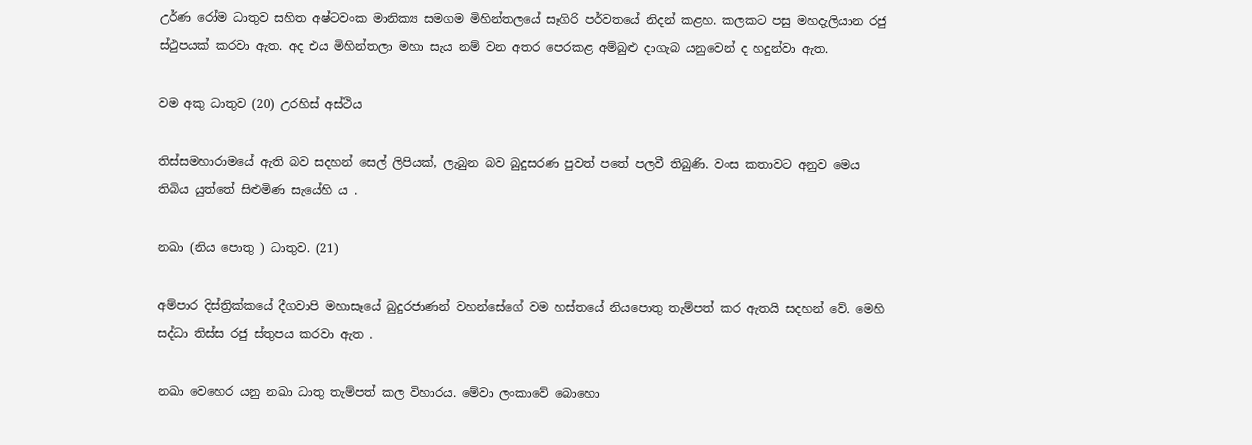උර්ණ රෝම ධාතුව සහිත අෂ්ටවංක මානික්‍ය සමගම මිහින්තලයේ සෑගිරි පර්වතයේ නිදන් කළහ. කලකට පසු මහදැලියාන රජු ස්ථුපයක් කරවා ඇත. අද එය මිහින්තලා මහා සැය නම් වන අතර පෙරකළ අම්බුළු දාගැබ යනුවෙන් ද හදුන්වා ඇත.

වම අකු ධාතුව (20) උරහිස් අස්ථිය

තිස්සමහාරාමයේ ඇති බව සදහන් සෙල් ලිපියක්, ලැබුන බව බුදුසරණ පුවත් පතේ පලවී තිබුණි. වංස කතාවට අනුව මෙය තිබිය යුත්තේ සිළුමිණ සැයේහි ය .

නඛා (නිය පොතු ) ධාතුව. (21)

අම්පාර දිස්ත්‍රික්කයේ දීගවාපි මහාසෑයේ බුදුරජාණන් වහන්සේගේ වම හස්තයේ නියපොතු තැම්පත් කර ඇතයි සදහන් වේ. මෙහි සද්ධා තිස්ස රජු ස්තුපය කරවා ඇත .

නඛා වෙහෙර යනු නඛා ධාතු තැම්පත් කල විහාරය. මේවා ලංකාවේ බොහො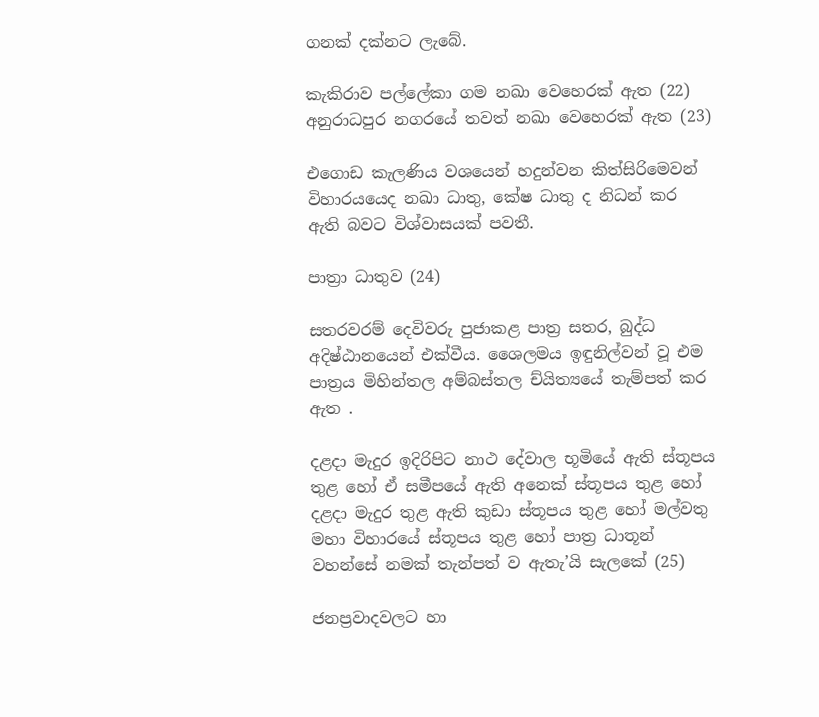ගනක් දක්නට ලැබේ.

කැකිරාව පල්ලේකා ගම නඛා වෙහෙරක් ඇත (22) අනුරාධපුර නගරයේ තවත් නඛා වෙහෙරක් ඇත (23)

එගොඩ කැලණිය වශයෙන් හදුන්වන කිත්සිරිමෙවන් විහාරයයෙද නඛා ධාතු, කේෂ ධාතු ද නිධන් කර ඇති බවට විශ්වාසයක් පවතී.

පාත්‍රා ධාතුව (24)

සතරවරම් දෙවිවරු පුජාකළ පාත්‍ර සතර, බුද්ධ අදිෂ්ඨානයෙන් එක්වීය. ශෛලමය ඉඳුනිල්වන් වූ එම පාත්‍රය මිහින්තල අම්බස්තල ච්යිත්‍යයේ තැම්පත් කර ඇත .

දළදා මැදුර ඉදිරිපිට නාථ දේවාල භූමියේ ඇති ස්තූපය තුළ හෝ ඒ සමීපයේ ඇති අනෙක් ස්තූපය තුළ හෝ දළදා මැදුර තුළ ඇති කුඩා ස්තූපය තුළ හෝ මල්වතු මහා විහාරයේ ස්තූපය තුළ හෝ පාත්‍ර ධාතූන් වහන්සේ නමක් තැන්පත් ව ඇතැ’යි සැලකේ (25)

ජනප්‍රවාදවලට හා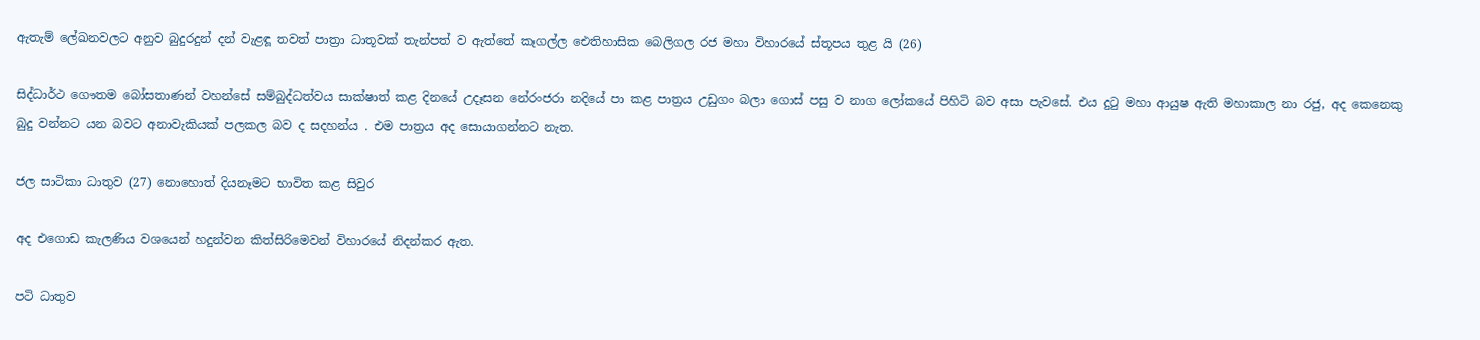ඇතැම් ලේඛනවලට අනුව බුදුරදුන් දන් වැළඳූ තවත් පාත්‍රා ධාතූවක් තැන්පත් ව ඇත්තේ කෑගල්ල ඓතිහාසික බෙලිගල රජ මහා විහාරයේ ස්තූපය තුළ යි (26)

සිද්ධාර්ථ ගෞතම බෝසතාණන් වහන්සේ සම්බුද්ධත්වය සාක්ෂාත් කළ දිනයේ උදෑසන නේරංජරා නදියේ පා කළ පාත්‍රය උඩුගං බලා ගොස් පසු ව නාග ලෝකයේ පිහිටි බව අසා පැවසේ. එය දුටු මහා ආයුෂ ඇති මහාකාල නා රජු, අද කෙනෙකු බුදු වන්නට යන බවට අනාවැකියක් පලකල බව ද සදහන්ය . එම පාත්‍රය අද සොයාගන්නට නැත.

ජල සාටිකා ධාතුව (27) නොහොත් දියනෑමට භාවිත කළ සිවුර

අද එගොඩ කැලණිය වශයෙන් හදුන්වන කිත්සිරිමෙවන් විහාරයේ නිදන්කර ඇත.

පටි ධාතුව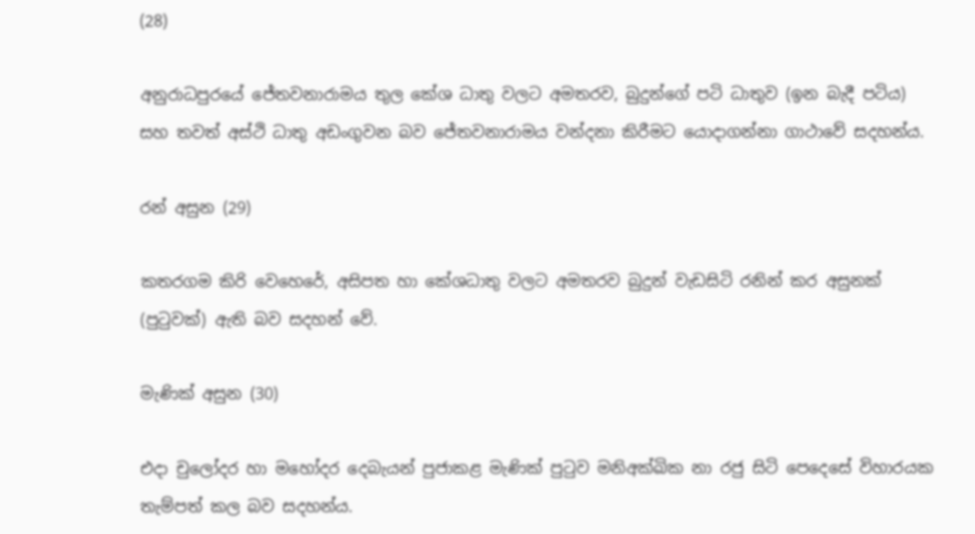(28)

අනුරාධපුරයේ ජේතවනාරාමය තුල කේශ ධාතු වලට අමතරව, බුදුන්ගේ පටි ධාතුව (ඉන බැදී පටිය) සහ තවත් අස්ථි ධාතු අඩංගුවන බව ජේතවනාරාමය වන්දනා කිරීමට යොදාගන්නා ගාථාවේ සදහන්ය.

රන් අසුන (29)

කතරගම කිරි වෙහෙරේ, අසිපත හා කේශධාතු වලට අමතරව බුදුන් වැඩසිටි රනින් කර අසුනක් (පුටුවක්) ඇති බව සදහන් වේ.

මැණික් අසුන (30)

එදා චුලෝදර හා මහෝදර දෙබැයන් පුජාකළ මැණික් පුටුව මනිඅක්ඛික නා රජු සිටි පෙදෙසේ විහාරයක තැම්පත් කල බව සදහන්ය.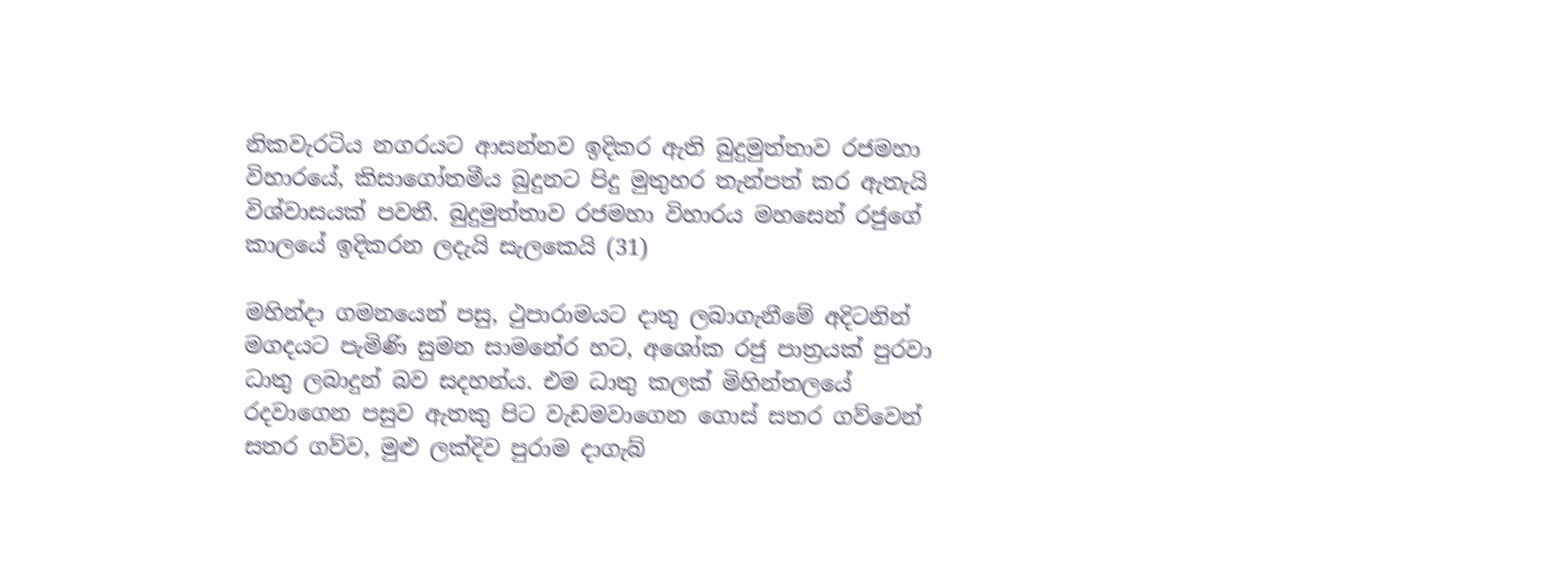නිකවැරටිය නගරයට ආසන්නව ඉදිකර ඇති බුදුමුත්තාව රජමහා විහාරයේ, කිසාගෝතමීය බුදුනට පිදු මුතුහර තැන්පත් කර ඇතැයි විශ්වාසයක් පවතී. බුදුමුත්තාව රජමහා විහාරය මහසෙන් රජුගේ කාලයේ ඉදිකරන ලදැයි සැලකෙයි (31)

මහින්දා ගමනයෙන් පසු, ථුපාරාමයට දාතු ලබාගැනීමේ අදිටනින් මගදයට පැමිණි සුමන සාමනේර හට, අශෝක රජු පාත්‍රයක් පුරවා ධාතු ලබාදුන් බව සදහන්ය. එම ධාතු කලක් මිහින්තලයේ රදවාගෙන පසුව ඇතකු පිට වැඩමවාගෙන ගොස් සතර ගව්වෙන් සතර ගව්ව, මුළු ලක්දිව පුරාම දාගැබ්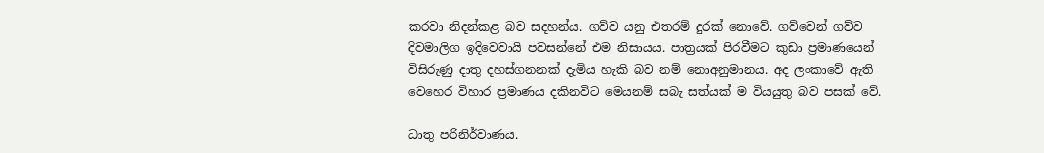කරවා නිදන්කළ බව සදහන්ය. ගව්ව යනු එතරම් දුරක් නොවේ. ගව්වෙන් ගව්ව දිවමාලිග ඉදිවෙවායි පවසන්නේ එම නිසායය. පාත්‍රයක් පිරවීමට කුඩා ප්‍රමාණයෙන් විසිරුණු දාතු දහස්ගනනක් දැමිය හැකි බව නම් නොඅනුමානය. අද ලංකාවේ ඇති වෙහෙර විහාර ප්‍රමාණය දකිනවිට මෙයනම් සබැ සත්යක් ම වියයුතු බව පසක් වේ.

ධාතු පරිනිර්වාණය.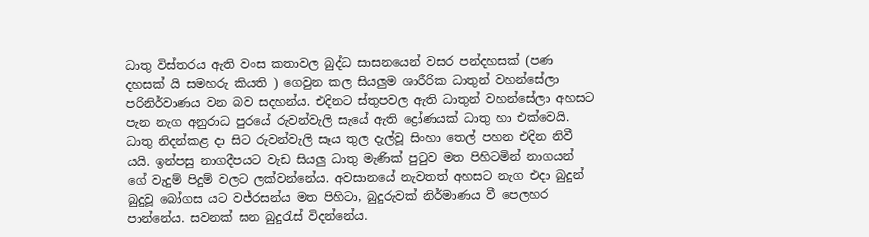ධාතු විස්තරය ඇති වංස කතාවල බුද්ධ සාසනයෙන් වසර පන්දහසක් (පණ දහසක් යි සමහරු කියති ) ගෙවුන කල සියලුම ශාරීරික ධාතුන් වහන්සේලා පරිනිර්වාණය වන බව සදහන්ය. එදිනට ස්තුපවල ඇති ධාතුන් වහන්සේලා අහසට පැන නැග අනුරාධ පුරයේ රුවන්වැලි සැයේ ඇති ද්‍රෝණයක් ධාතු හා එක්වෙයි. ධාතු නිදන්කළ දා සිට රුවන්වැලි සෑය තුල දැල්වූ සිංහා තෙල් පහන එදින නිවී යයි. ඉන්පසු නාගදීපයට වැඩ සියලු ධාතු මැණික් පුටුව මත පිහිටමින් නාගයන් ගේ වැදුම් පිදුම් වලට ලක්වන්නේය. අවසානයේ නැවතත් අහසට නැග එදා බුදුන් බුදුවූ බෝගස යට වජ්රසන්ය මත පිහිටා, බුදුරුවක් නිර්මාණය වී පෙලහර පාන්නේය. සවනක් ඝන බුදුරැස් විදන්නේය.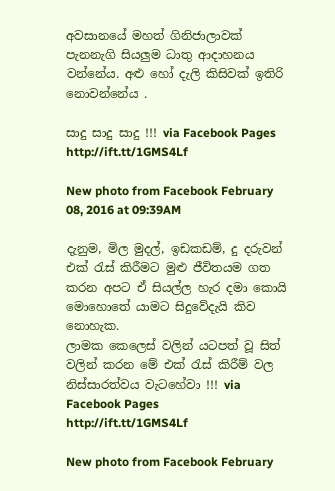අවසානයේ මහත් ගිනිජාලාවක් පැනනැගි සියලුම ධාතු ආදාහනය වන්නේය. අළු හෝ දැලි කිසිවක් ඉතිරි නොවන්නේය .

සාදු සාදු සාදු !!! via Facebook Pages http://ift.tt/1GMS4Lf

New photo from Facebook February 08, 2016 at 09:39AM

දැනුම, මිල මුදල්, ඉඩකඩම්, දු දරුවන් එක් රැස් කිරීමට මුළු ජීවිතයම ගත කරන අපට ඒ සියල්ල හැර දමා කොයි මොහොතේ යාමට සිදුවේදැයි කිව නොහැක.
ලාමක කෙලෙස් වලින් යටපත් වූ සිත් වලින් කරන මේ එක් රැස් කිරීම් වල නිස්සාරත්වය වැටහේවා !!! via Facebook Pages http://ift.tt/1GMS4Lf

New photo from Facebook February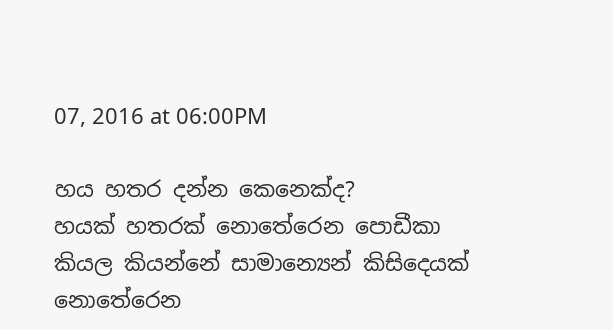07, 2016 at 06:00PM

හය හතර දන්න කෙනෙක්ද?
හයක් හතරක් නොතේරෙන පොඩීකා කියල කියන්නේ සාමාන්‍යෙන් කිසිදෙයක් නොතේරෙන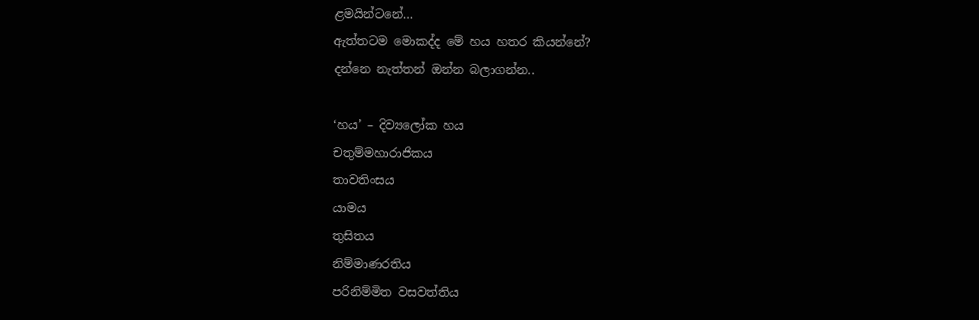ළමයින්ටනේ…
ඇත්තටම මොකද්ද මේ හය හතර කියන්නේ?
දන්නෙ නැත්තන් ඔන්න බලාගන්න..

‘හය’ – දිව්‍යලෝක හය
චතුම්මහාරාජිකය
තාවතිංසය
යාමය
තුසිතය
නිම්මාණරතිය
පරිනිම්මිත වසවත්තිය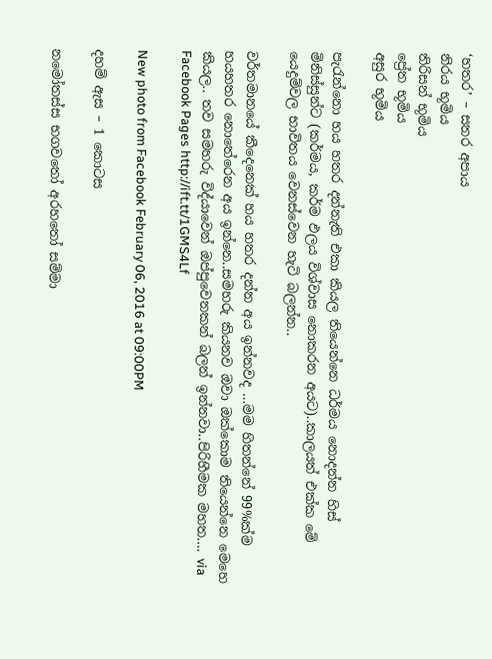‘හතර’ – සතර අපාය
නිරය භූමිය
තිරිසන් භූමිය
ප්‍රේත භූමිය
අසුර භූමිය

පැරැන්නො හය හතර දන්නැති එකා කියල තියෙන්නෙ ධර්මය නොදන්න හිස් මිනිස්සුන්ට (කර්මය, කර්ම ඵලය විශ්වාස නොකරන අයට)..කාලයත් එක්ක මේ යෙදුම්වල භාවිතය වෙනස්වෙන හැටි බලන්න..

වර්තමානයේ කීදෙනෙක් හය හතර දන්න අය ඉන්නවද …මම හිතන්නේ 99%ක්ම හයහතර නොතේරෙන අය ඉන්නෙ..සමහරු කියනව ඔවා ඔක්කොම තියෙන්නෙ මෙහෙ කියල.. තව සමහරු විද්යාවෙන් ඔප්පුවෙනකන් බලන් ඉන්නවා..පිරිහීමක මහත…. via Facebook Pages http://ift.tt/1GMS4Lf

New photo from Facebook February 06, 2016 at 09:00PM

දහම් ඇස – 1 කොටස

නමෝතස්ස භගවතෝ අරහතෝ සම්මා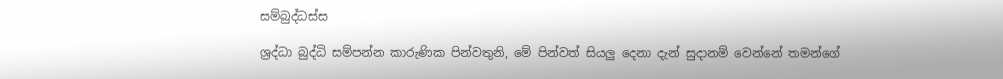සම්බුද්ධස්ස

ශ්‍රද්ධා බුද්ධි සම්පන්න කාරුණික පින්වතුනි, මේ පින්වත් සියලු දෙනා දැන් සුදානම් වෙන්නේ තමන්ගේ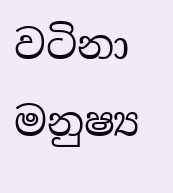වටිනා මනුෂ්‍ය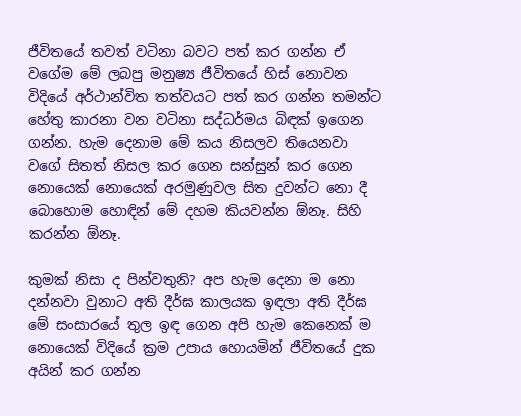ජීවිතයේ තවත් වටිනා බවට පත් කර ගන්න ඒ වගේම මේ ලබපු මනුෂ්‍ය ජීවිතයේ හිස් නොවන විදියේ අර්ථාන්විත තත්වයට පත් කර ගන්න තමන්ට හේතු කාරනා වන වටිනා සද්ධර්මය බිඳක් ඉගෙන ගන්න. හැම දෙනාම මේ කය නිසලව තියෙනවා වගේ සිතත් නිසල කර ගෙන සන්සුන් කර ගෙන නොයෙක් නොයෙක් අරමුණුවල සිත දුවන්ට නො දී බොහොම හොඳින් මේ දහම කියවන්න ඕනෑ. සිහි කරන්න ඕනෑ.

කුමක් නිසා ද පින්වතුනි? අප හැම දෙනා ම නො දන්නවා වුනාට අති දීර්ඝ කාලයක ඉඳලා අති දීර්ඝ මේ සංසාරයේ තුල ඉඳ ගෙන අපි හැම කෙනෙක් ම නොයෙක් විදියේ ක්‍රම උපාය හොයමින් ජීවිතයේ දුක අයින් කර ගන්න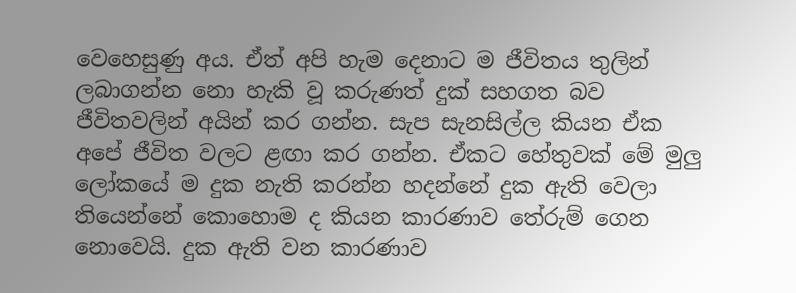වෙහෙසුණු අය. ඒත් අපි හැම දෙනාට ම ජීවිතය තුලින් ලබාගන්න නො හැකි වූ කරුණත් දුක් සහගත බව ජීවිතවලින් අයින් කර ගන්න. සැප සැනසිල්ල කියන ඒක අපේ ජීවිත වලට ළඟා කර ගන්න. ඒකට හේතුවක් මේ මුලු ලෝකයේ ම දුක නැති කරන්න හදන්නේ දුක ඇති වෙලා තියෙන්නේ කොහොම ද කියන කාරණාව තේරුම් ගෙන නොවෙයි. දුක ඇති වන කාරණාව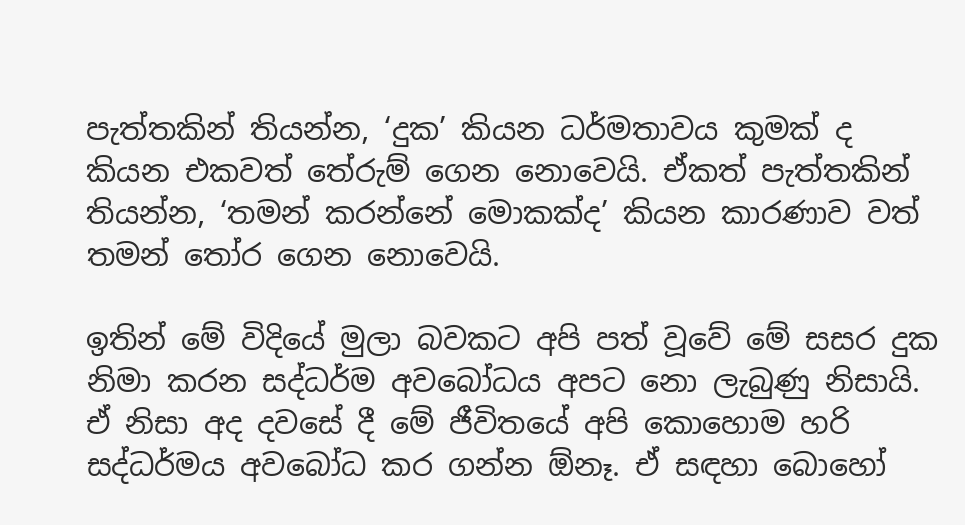පැත්තකින් තියන්න, ‘දුක’ කියන ධර්මතාවය කුමක් ද කියන එකවත් තේරුම් ගෙන නොවෙයි. ඒකත් පැත්තකින් තියන්න, ‘තමන් කරන්නේ මොකක්ද’ කියන කාරණාව වත් තමන් තෝර ගෙන නොවෙයි.

ඉතින් මේ විදියේ මුලා බවකට අපි පත් වූවේ මේ සසර දුක නිමා කරන සද්ධර්ම අවබෝධය අපට නො ලැබුණු නිසායි. ඒ නිසා අද දවසේ දී මේ ජීවිතයේ අපි කොහොම හරි සද්ධර්මය අවබෝධ කර ගන්න ඕනෑ. ඒ සඳහා බොහෝ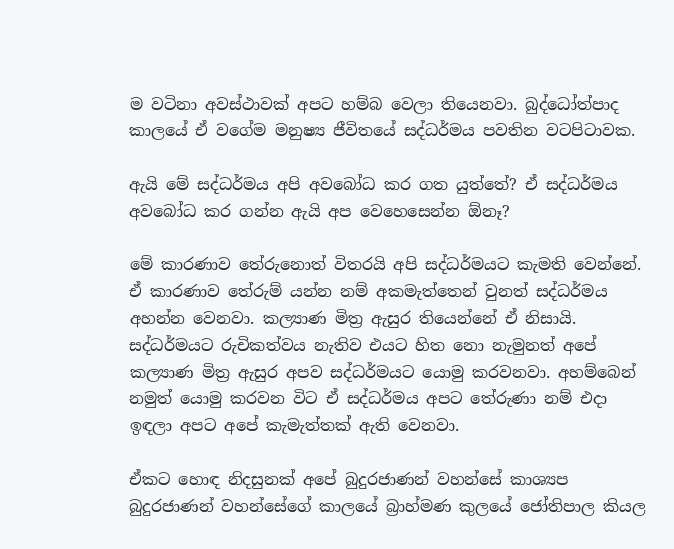ම වටිනා අවස්ථාවක් අපට හම්බ වෙලා තියෙනවා. බුද්ධෝත්පාද කාලයේ ඒ වගේම මනුෂ්‍ය ජීවිතයේ සද්ධර්මය පවතින වටපිටාවක.

ඇයි මේ සද්ධර්මය අපි අවබෝධ කර ගත යුත්තේ? ඒ සද්ධර්මය අවබෝධ කර ගන්න ඇයි අප වෙහෙසෙන්න ඕනෑ?

මේ කාරණාව තේරුනොත් විතරයි අපි සද්ධර්මයට කැමති වෙන්නේ. ඒ කාරණාව තේරුම් යන්න නම් අකමැත්තෙන් වුනත් සද්ධර්මය අහන්න වෙනවා. කල්‍යාණ මිත්‍ර ඇසුර තියෙන්නේ ඒ නිසායි. සද්ධර්මයට රුචිකත්වය නැතිව එයට හිත නො නැමුනත් අපේ කල්‍යාණ මිත්‍ර ඇසුර අපව සද්ධර්මයට යොමු කරවනවා. අහම්බෙන් නමුත් යොමු කරවන විට ඒ සද්ධර්මය අපට තේරුණා නම් එදා ඉඳලා අපට අපේ කැමැත්තක් ඇති වෙනවා.

ඒකට හොඳ නිදසුනක් අපේ බුදුරජාණන් වහන්සේ කාශ්‍යප බුදුරජාණන් වහන්සේගේ කාලයේ බ්‍රාහ්මණ කුලයේ ජෝතිපාල කියල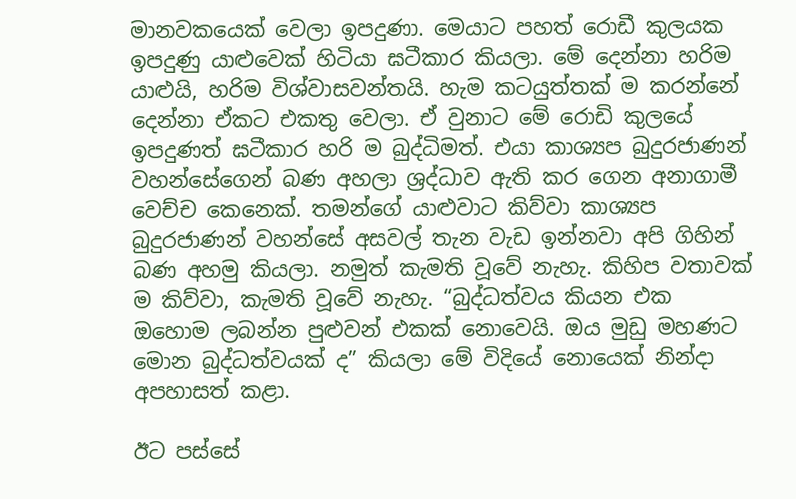මානවකයෙක් වෙලා ඉපදුණා. මෙයාට පහත් රොඩී කුලයක ඉපදුණු යාළුවෙක් හිටියා ඝටීකාර කියලා. මේ දෙන්නා හරිම යාළුයි, හරිම විශ්වාසවන්තයි. හැම කටයුත්තක් ම කරන්නේ දෙන්නා ඒකට එකතු වෙලා. ඒ වුනාට මේ රොඩි කුලයේ ඉපදුණත් ඝටීකාර හරි ම බුද්ධිමත්. එයා කාශ්‍යප බුදුරජාණන් වහන්සේගෙන් බණ අහලා ශ්‍රද්ධාව ඇති කර ගෙන අනාගාමී වෙච්ච කෙනෙක්. තමන්ගේ යාළුවාට කිව්වා කාශ්‍යප බුදුරජාණන් වහන්සේ අසවල් තැන වැඩ ඉන්නවා අපි ගිහින් බණ අහමු කියලා. නමුත් කැමති වූවේ නැහැ. කිහිප වතාවක් ම කිව්වා, කැමති වූවේ නැහැ. “බුද්ධත්වය කියන එක ඔහොම ලබන්න පුළුවන් එකක් නොවෙයි. ඔය මුඩු මහණට මොන බුද්ධත්වයක් ද” කියලා මේ විදියේ නොයෙක් නින්දා අපහාසත් කළා.

ඊට පස්සේ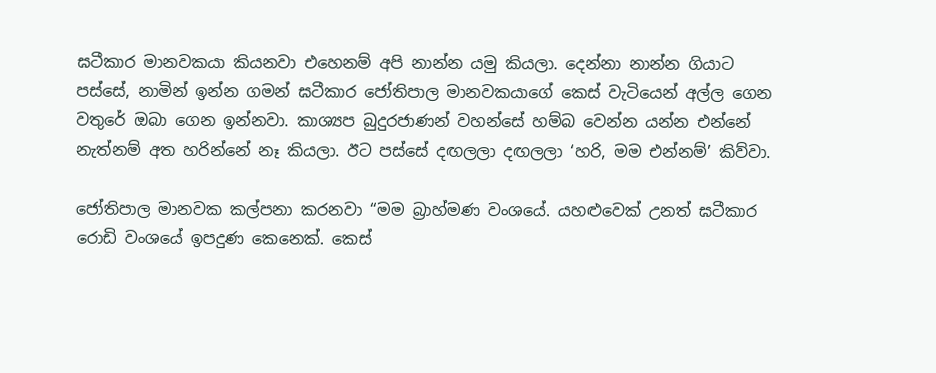ඝටීකාර මානවකයා කියනවා එහෙනම් අපි නාන්න යමු කියලා. දෙන්නා නාන්න ගියාට පස්සේ, නාමින් ඉන්න ගමන් ඝටීකාර ජෝතිපාල මානවකයාගේ කෙස් වැටියෙන් අල්ල ගෙන වතුරේ ඔබා ගෙන ඉන්නවා. කාශ්‍යප බුදුරජාණන් වහන්සේ හම්බ වෙන්න යන්න එන්නේ නැත්නම් අත හරින්නේ නෑ කියලා. ඊට පස්සේ දඟලලා දඟලලා ‘හරි, මම එන්නම්’ කිව්වා.

ජෝතිපාල මානවක කල්පනා කරනවා “මම බ්‍රාහ්මණ වංශයේ. යහළුවෙක් උනත් ඝටීකාර රොඩි වංශයේ ඉපදුණ කෙනෙක්. කෙස්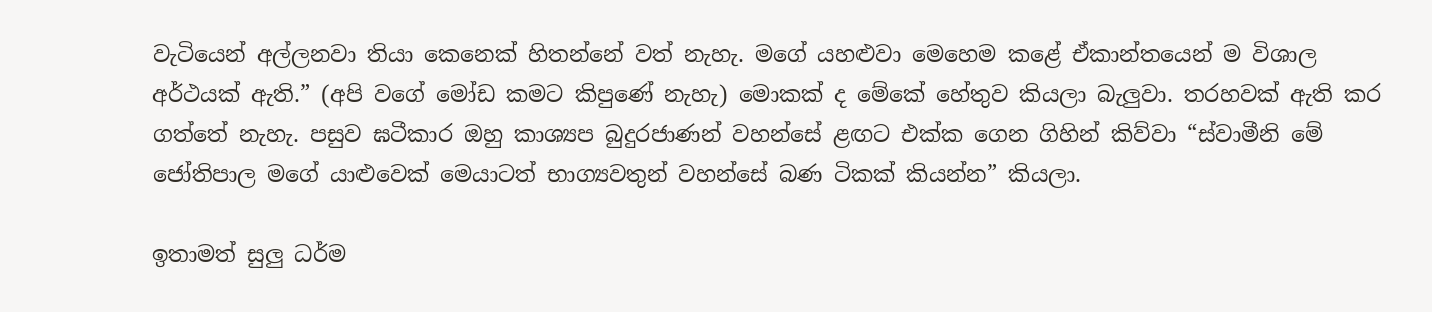වැටියෙන් අල්ලනවා තියා කෙනෙක් හිතන්නේ වත් නැහැ. මගේ යහළුවා මෙහෙම කළේ ඒකාන්තයෙන් ම විශාල අර්ථයක් ඇති.” (අපි වගේ මෝඩ කමට කිපුණේ නැහැ) මොකක් ද මේකේ හේතුව කියලා බැලුවා. තරහවක් ඇති කර ගත්තේ නැහැ. පසුව ඝටීකාර ඔහු කාශ්‍යප බුදුරජාණන් වහන්සේ ළඟට එක්ක ගෙන ගිහින් කිව්වා “ස්වාමීනි මේ ජෝතිපාල මගේ යාළුවෙක් මෙයාටත් භාග්‍යවතුන් වහන්සේ බණ ටිකක් කියන්න” කියලා.

ඉතාමත් සුලු ධර්ම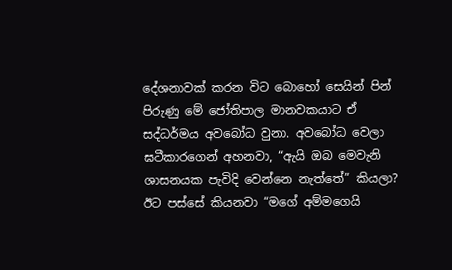දේශනාවක් කරන විට බොහෝ සෙයින් පින් පිරුණු මේ ජෝතිපාල මානවකයාට ඒ සද්ධර්මය අවබෝධ වුනා. අවබෝධ වෙලා ඝටීකාරගෙන් අහනවා, “ඇයි ඔබ මෙවැනි ශාසනයක පැවිදි වෙන්නෙ නැත්තේ” කියලා? ඊට පස්සේ කියනවා “මගේ අම්මගෙයි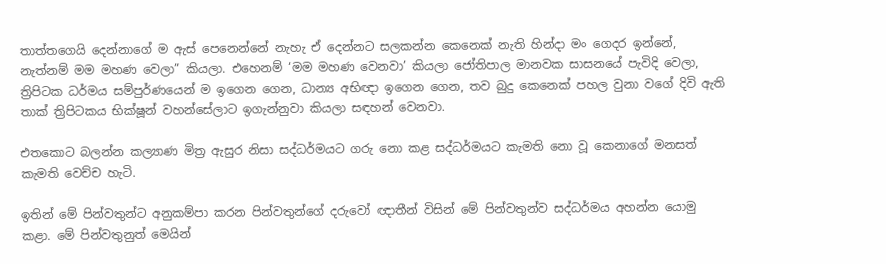තාත්තගෙයි දෙන්නාගේ ම ඇස් පෙනෙන්නේ නැහැ ඒ දෙන්නට සලකන්න කෙනෙක් නැති හින්දා මං ගෙදර ඉන්නේ, නැත්නම් මම මහණ වෙලා” කියලා. එහෙනම් ‘මම මහණ වෙනවා’ කියලා ජෝතිපාල මානවක සාසනයේ පැවිදි වෙලා, ත්‍රිපිටක ධර්මය සම්පුර්ණයෙන් ම ඉගෙන ගෙන, ධාන්‍ය අභිඥා ඉගෙන ගෙන, තව බුදු කෙනෙක් පහල වුනා වගේ දිවි ඇති තාක් ත්‍රිපිටකය භික්ෂූන් වහන්සේලාට ඉගැන්නුවා කියලා සඳහන් වෙනවා.

එතකොට බලන්න කල්‍යාණ මිත්‍ර ඇසුර නිසා සද්ධර්මයට ගරු නො කළ සද්ධර්මයට කැමති නො වූ කෙනාගේ මනසත් කැමති වෙච්ච හැටි.

ඉතින් මේ පින්වතුන්ට අනුකම්පා කරන පින්වතුන්ගේ දරුවෝ ඥාතීන් විසින් මේ පින්වතුන්ව සද්ධර්මය අහන්න යොමු කළා. මේ පින්වතුනුත් මෙයින්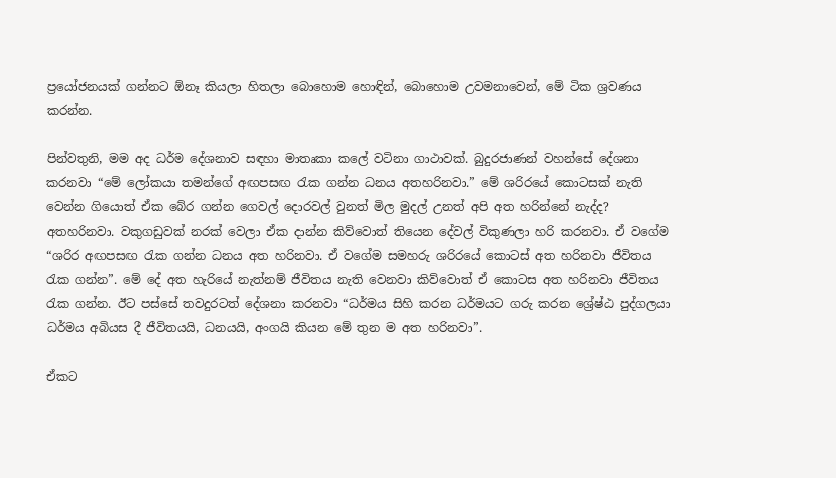ප්‍රයෝජනයක් ගන්නට ඕනෑ කියලා හිතලා බොහොම හොඳින්, බොහොම උවමනාවෙන්, මේ ටික ශ්‍රවණය කරන්න.

පින්වතුනි, මම අද ධර්ම දේශනාව සඳහා මාතෘකා කලේ වටිනා ගාථාවක්. බුදුරජාණන් වහන්සේ දේශනා කරනවා “මේ ලෝකයා තමන්ගේ අඟපසඟ රැක ගන්න ධනය අතහරිනවා.” මේ ශරිරයේ කොටසක් නැති වෙන්න ගියොත් ඒක බේර ගන්න ගෙවල් දොරවල් වුනත් මිල මුදල් උනත් අපි අත හරින්නේ නැද්ද? අතහරිනවා. වකුගඩුවක් නරක් වෙලා ඒක දාන්න කිව්වොත් තියෙන දේවල් විකුණලා හරි කරනවා. ඒ වගේම “ශරිර අඟපසඟ රැක ගන්න ධනය අත හරිනවා. ඒ වගේම සමහරු ශරිරයේ කොටස් අත හරිනවා ජීවිතය රැක ගන්න”. මේ දේ අත හැරියේ නැත්නම් ජීවිතය නැති වෙනවා කිව්වොත් ඒ කොටස අත හරිනවා ජීවිතය රැක ගන්න. ඊට පස්සේ තවදුරටත් දේශනා කරනවා “ධර්මය සිහි කරන ධර්මයට ගරු කරන ශ්‍රේෂ්ඨ පුද්ගලයා ධර්මය අබියස දී ජීවිතයයි, ධනයයි, අංගයි කියන මේ තුන ම අත හරිනවා”.

ඒකට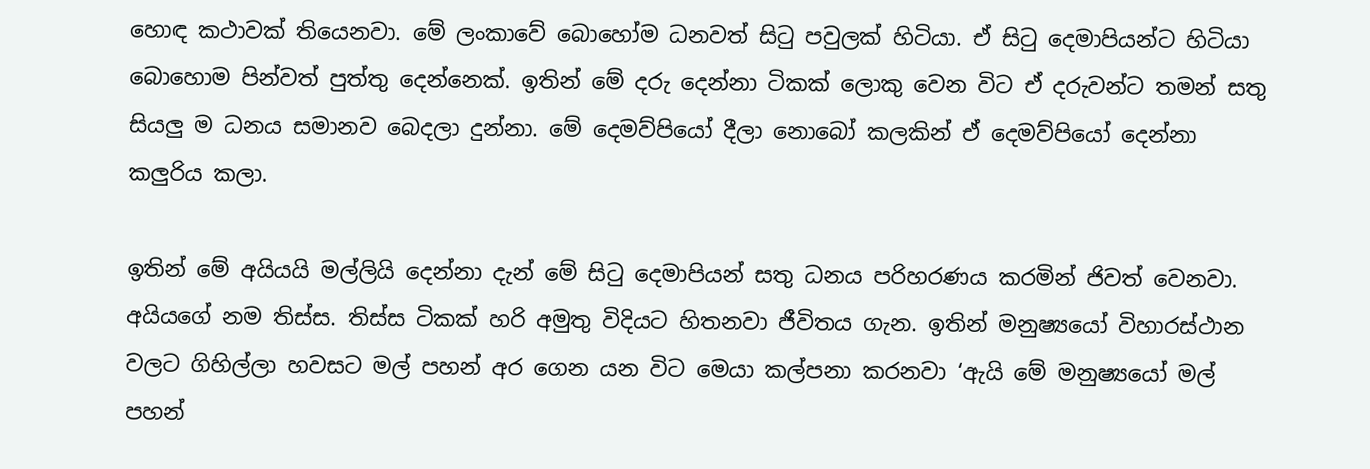හොඳ කථාවක් තියෙනවා. මේ ලංකාවේ බොහෝම ධනවත් සිටු පවුලක් හිටියා. ඒ සිටු දෙමාපියන්ට හිටියා බොහොම පින්වත් පුත්තු දෙන්නෙක්. ඉතින් මේ දරු දෙන්නා ටිකක් ලොකු වෙන විට ඒ දරුවන්ට තමන් සතු සියලු ම ධනය සමානව බෙදලා දුන්නා. මේ දෙමව්පියෝ දීලා නොබෝ කලකින් ඒ දෙමව්පියෝ දෙන්නා කලුරිය කලා.

ඉතින් මේ අයියයි මල්ලියි දෙන්නා දැන් මේ සිටු දෙමාපියන් සතු ධනය පරිහරණය කරමින් ජිවත් වෙනවා. අයියගේ නම තිස්ස. තිස්ස ටිකක් හරි අමුතු විදියට හිතනවා ජීවිතය ගැන. ඉතින් මනුෂ්‍යයෝ විහාරස්ථාන වලට ගිහිල්ලා හවසට මල් පහන් අර ගෙන යන විට මෙයා කල්පනා කරනවා ‘ඇයි මේ මනුෂ්‍යයෝ මල් පහන්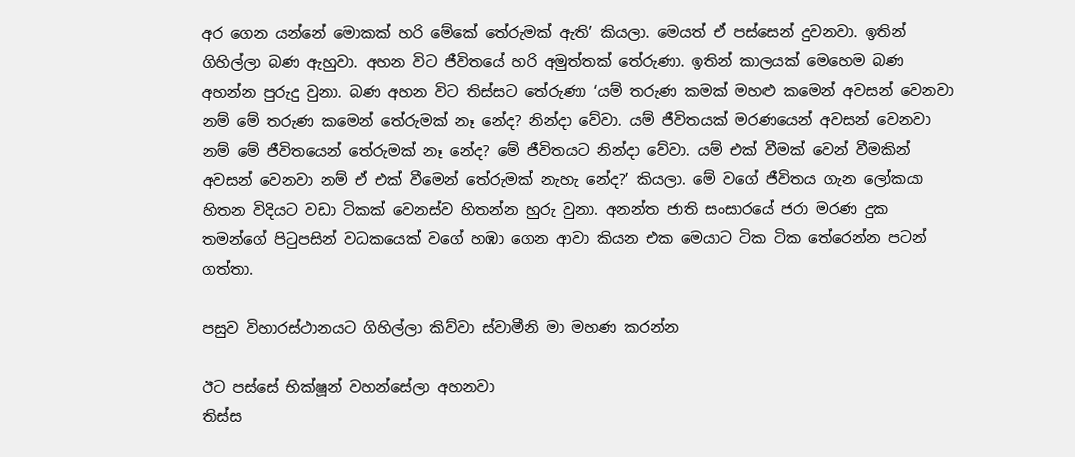අර ගෙන යන්නේ මොකක් හරි මේකේ තේරුමක් ඇති’ කියලා. මෙයත් ඒ පස්සෙන් දුවනවා. ඉතින් ගිහිල්ලා බණ ඇහුවා. අහන විට ජීවිතයේ හරි අමුත්තක් තේරුණා. ඉතින් කාලයක් මෙහෙම බණ අහන්න පුරුදු වුනා. බණ අහන විට තිස්සට තේරුණා ‘යම් තරුණ කමක් මහළු කමෙන් අවසන් වෙනවා නම් මේ තරුණ කමෙන් තේරුමක් නෑ නේද? නින්දා වේවා. යම් ජීවිතයක් මරණයෙන් අවසන් වෙනවා නම් මේ ජීවිතයෙන් තේරුමක් නෑ නේද? මේ ජීවිතයට නින්දා වේවා. යම් එක් වීමක් වෙන් වීමකින් අවසන් වෙනවා නම් ඒ එක් වීමෙන් තේරුමක් නැහැ නේද?’ කියලා. මේ වගේ ජීවිතය ගැන ලෝකයා හිතන විදියට වඩා ටිකක් වෙනස්ව හිතන්න හුරු වුනා. අනන්ත ජාති සංසාරයේ ජරා මරණ දුක තමන්ගේ පිටුපසින් වධකයෙක් වගේ හඹා ගෙන ආවා කියන එක මෙයාට ටික ටික තේරෙන්න පටන් ගත්තා.

පසුව විහාරස්ථානයට ගිහිල්ලා කිව්වා ස්වාමීනි මා මහණ කරන්න

ඊට පස්සේ භික්ෂූන් වහන්සේලා අහනවා
තිස්ස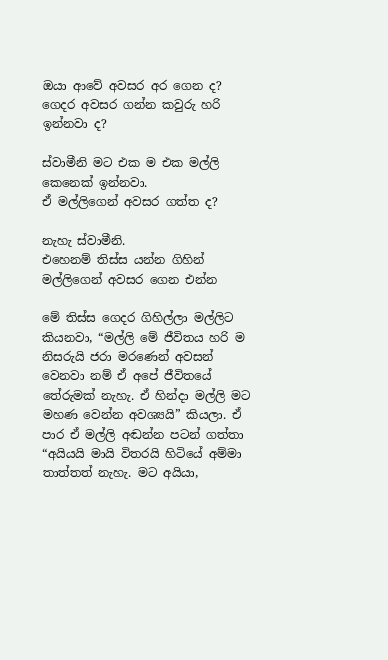ඔයා ආවේ අවසර අර ගෙන ද? ගෙදර අවසර ගන්න කවුරු හරි ඉන්නවා ද?

ස්වාමීනි මට එක ම එක මල්ලි කෙනෙක් ඉන්නවා.
ඒ මල්ලිගෙන් අවසර ගත්ත ද?

නැහැ ස්වාමීනි.
එහෙනම් තිස්ස යන්න ගිහින් මල්ලිගෙන් අවසර ගෙන එන්න

මේ තිස්ස ගෙදර ගිහිල්ලා මල්ලිට කියනවා, “මල්ලි මේ ජීවිතය හරි ම නිසරුයි ජරා මරණෙන් අවසන් වෙනවා නම් ඒ අපේ ජීවිතයේ තේරුමක් නැහැ. ඒ හින්දා මල්ලි මට මහණ වෙන්න අවශ්‍යයි” කියලා. ඒ පාර ඒ මල්ලි අඬන්න පටන් ගත්තා “අයියයි මායි විතරයි හිටියේ අම්මා තාත්තත් නැහැ. මට අයියා,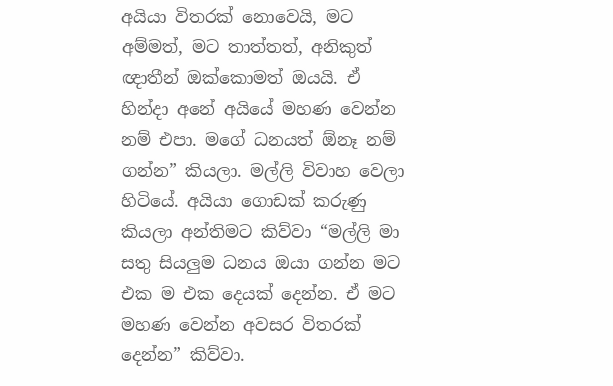අයියා විතරක් නොවෙයි, මට අම්මත්, මට තාත්තත්, අනිකුත් ඥාතීන් ඔක්කොමත් ඔයයි. ඒ හින්දා අනේ අයියේ මහණ වෙන්න නම් එපා. මගේ ධනයත් ඕනෑ නම් ගන්න” කියලා. මල්ලි විවාහ වෙලා හිටියේ. අයියා ගොඩක් කරුණු කියලා අන්තිමට කිව්වා “මල්ලි මා සතු සියලුම ධනය ඔයා ගන්න මට එක ම එක දෙයක් දෙන්න. ඒ මට මහණ වෙන්න අවසර විතරක් දෙන්න” කිව්වා.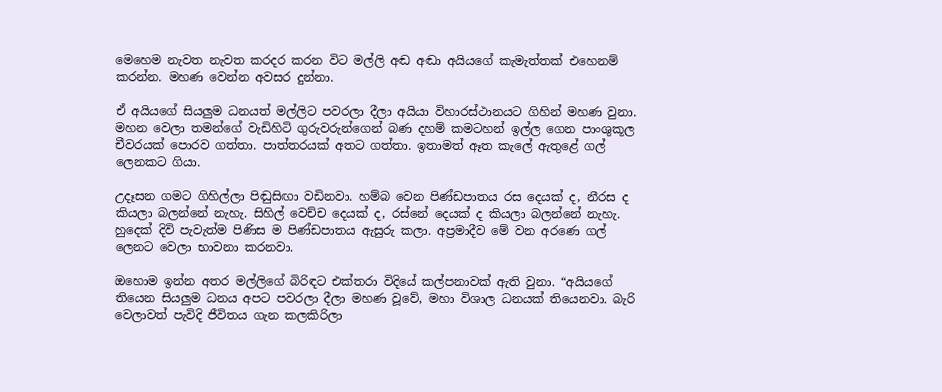මෙහෙම නැවත නැවත කරදර කරන විට මල්ලි අඬ අඬා අයියගේ කැමැත්තක් එහෙනම් කරන්න. මහණ වෙන්න අවසර දුන්නා.

ඒ අයියගේ සියලුම ධනයත් මල්ලිට පවරලා දීලා අයියා විහාරස්ථානයට ගිහින් මහණ වුනා. මහන වෙලා තමන්ගේ වැඩිහිටි ගුරුවරුන්ගෙන් බණ දහම් කමටහන් ඉල්ල ගෙන පාංශුකූල චීවරයක් පොරව ගත්තා. පාත්තරයක් අතට ගත්තා. ඉතාමත් ඈත කැලේ ඇතුළේ ගල් ලෙනකට ගියා.

උදෑසන ගමට ගිහිල්ලා පිඬුසිඟා වඩිනවා. හම්බ වෙන පිණ්ඩපාතය රස දෙයක් ද, නීරස ද කියලා බලන්නේ නැහැ. සිහිල් වෙච්ච දෙයක් ද, රස්නේ දෙයක් ද කියලා බලන්නේ නැහැ. හුදෙක් දිවි පැවැත්ම පිණිස ම පිණ්ඩපාතය ඇසුරු කලා. අප්‍රමාදීව මේ වන අරණෙ ගල් ලෙනට වෙලා භාවනා කරනවා.

ඔහොම ඉන්න අතර මල්ලිගේ බිරිඳට එක්තරා විදියේ කල්පනාවක් ඇති වුනා. “අයියගේ තියෙන සියලුම ධනය අපට පවරලා දීලා මහණ වූවේ, මහා විශාල ධනයක් තියෙනවා. බැරි වෙලාවත් පැවිදි ජීවිතය ගැන කලකිරිලා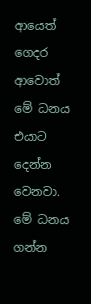ආයෙත් ගෙදර ආවොත් මේ ධනය එයාට දෙන්න වෙනවා. මේ ධනය ගන්න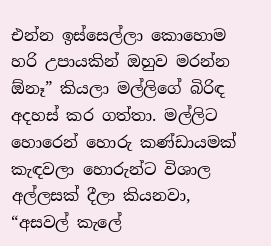එන්න ඉස්සෙල්ලා කොහොම හරි උපායකින් ඔහුව මරන්න ඕනෑ” කියලා මල්ලිගේ බිරිඳ අදහස් කර ගත්තා. මල්ලිට හොරෙන් හොරු කණ්ඩායමක් කැඳවලා හොරුන්ට විශාල අල්ලසක් දීලා කියනවා, “අසවල් කැලේ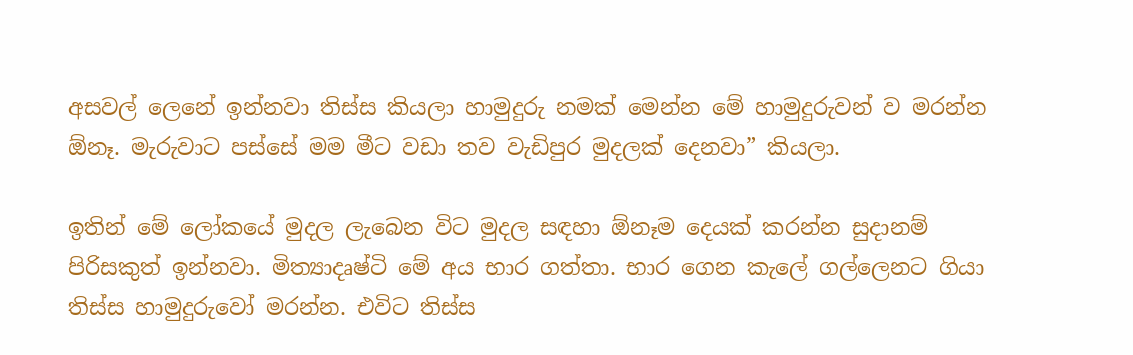අසවල් ලෙනේ ඉන්නවා තිස්ස කියලා හාමුදුරු නමක් මෙන්න මේ හාමුදුරුවන් ව මරන්න ඕනෑ. මැරුවාට පස්සේ මම මීට වඩා තව වැඩිපුර මුදලක් දෙනවා” කියලා.

ඉතින් මේ ලෝකයේ මුදල ලැබෙන විට මුදල සඳහා ඕනෑම දෙයක් කරන්න සුදානම් පිරිසකුත් ඉන්නවා. මිත්‍යාදෘෂ්ටි මේ අය භාර ගත්තා. භාර ගෙන කැලේ ගල්ලෙනට ගියා තිස්ස හාමුදුරුවෝ මරන්න. එවිට තිස්ස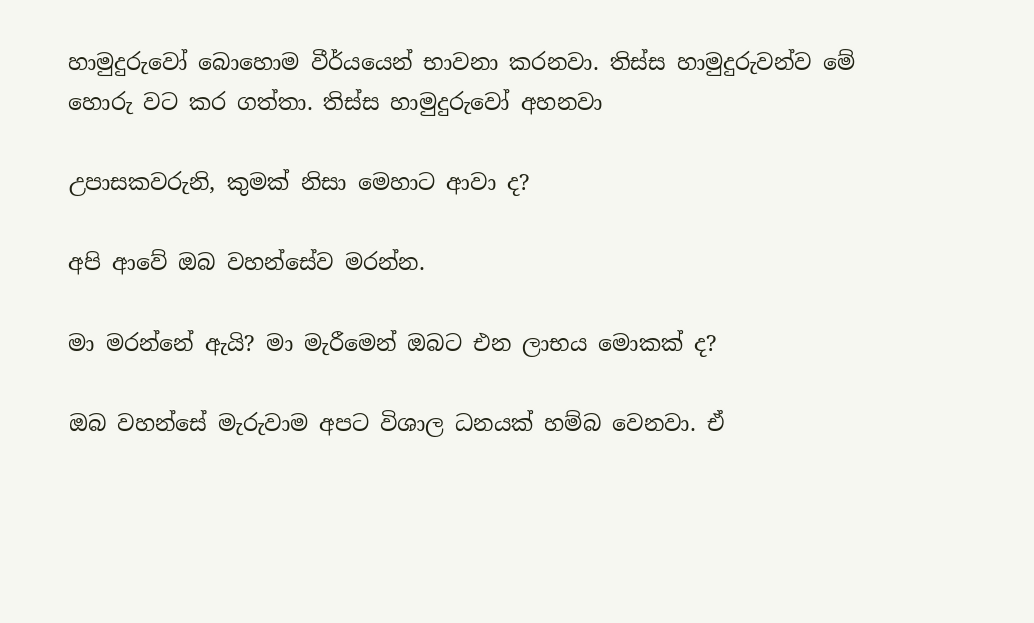හාමුදුරුවෝ බොහොම වීර්යයෙන් භාවනා කරනවා. තිස්ස හාමුදුරුවන්ව මේ හොරු වට කර ගත්තා. තිස්ස හාමුදුරුවෝ අහනවා

උපාසකවරුනි, කුමක් නිසා මෙහාට ආවා ද?

අපි ආවේ ඔබ වහන්සේව මරන්න.

මා මරන්නේ ඇයි? මා මැරීමෙන් ඔබට එන ලාභය මොකක් ද?

ඔබ වහන්සේ මැරුවාම අපට විශාල ධනයක් හම්බ වෙනවා. ඒ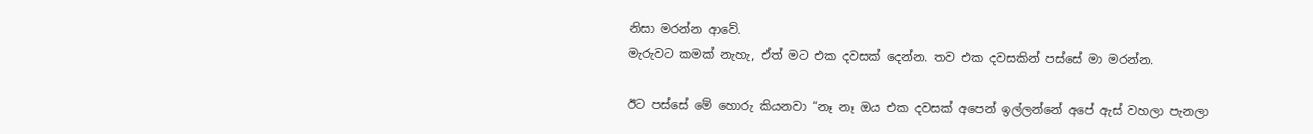නිසා මරන්න ආවේ.
මැරුවට කමක් නැහැ, ඒත් මට එක දවසක් දෙන්න. තව එක දවසකින් පස්සේ මා මරන්න.

ඊට පස්සේ මේ හොරු කියනවා “නෑ නෑ ඔය එක දවසක් අපෙන් ඉල්ලන්නේ අපේ ඇස් වහලා පැනලා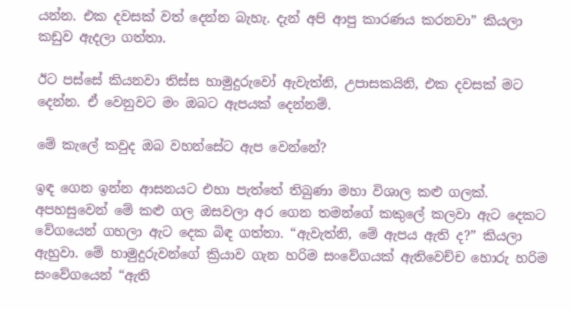යන්න. එක දවසක් වත් දෙන්න බැහැ. දැන් අපි ආපු කාරණය කරනවා” කියලා කඩුව ඇදලා ගත්තා.

ඊට පස්සේ කියනවා තිස්ස හාමුදුරුවෝ ඇවැත්නි, උපාසකයිනි, එක දවසක් මට දෙන්න. ඒ වෙනුවට මං ඔබට ඇපයක් දෙන්නම්.

මේ කැලේ කවුද ඔබ වහන්සේට ඇප වෙන්නේ?

ඉඳ ගෙන ඉන්න ආසනයට එහා පැත්තේ තිබුණා මහා විශාල කළු ගලක්. අපහසුවෙන් මේ කළු ගල ඔසවලා අර ගෙන තමන්ගේ කකුලේ කලවා ඇට දෙකට වේගයෙන් ගහලා ඇට දෙක බිඳ ගත්තා. “ඇවැත්නි, මේ ඇපය ඇති ද?” කියලා ඇහුවා. මේ හාමුදුරුවන්ගේ ක්‍රියාව ගැන හරිම සංවේගයක් ඇතිවෙච්ච හොරු හරිම සංවේගයෙන් “ඇති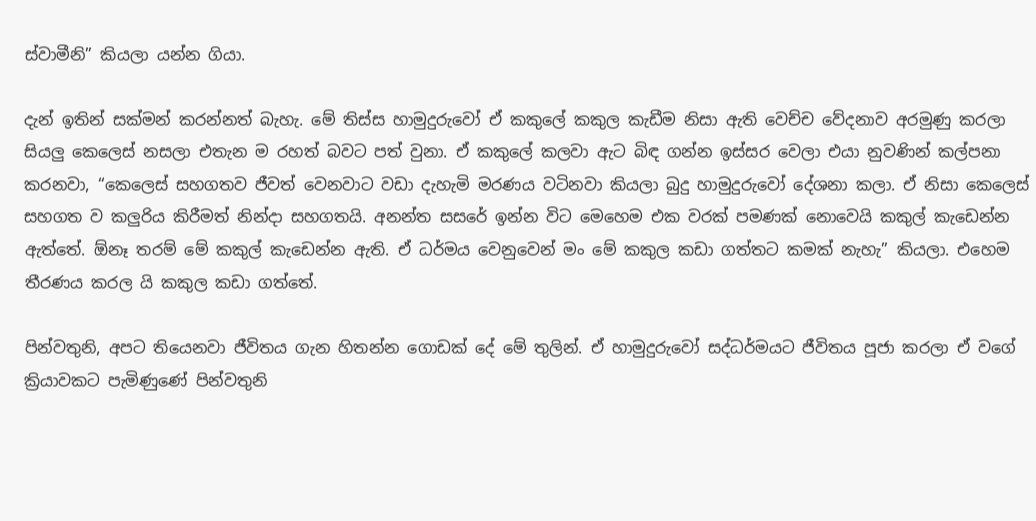ස්වාමීනි” කියලා යන්න ගියා.

දැන් ඉතින් සක්මන් කරන්නත් බැහැ. මේ තිස්ස හාමුදුරුවෝ ඒ කකුලේ කකුල කැඩීම නිසා ඇති වෙච්ච වේදනාව අරමුණු කරලා සියලු කෙලෙස් නසලා එතැන ම රහත් බවට පත් වුනා. ඒ කකුලේ කලවා ඇට බිඳ ගන්න ඉස්සර වෙලා එයා නුවණින් කල්පනා කරනවා, “කෙලෙස් සහගතව ජීවත් වෙනවාට වඩා දැහැමි මරණය වටිනවා කියලා බුදු හාමුදුරුවෝ දේශනා කලා. ඒ නිසා කෙලෙස් සහගත ව කලුරිය කිරීමත් නින්දා සහගතයි. අනන්ත සසරේ ඉන්න විට මෙහෙම එක වරක් පමණක් නොවෙයි කකුල් කැඩෙන්න ඇත්තේ. ඕනෑ තරම් මේ කකුල් කැඩෙන්න ඇති. ඒ ධර්මය වෙනුවෙන් මං මේ කකුල කඩා ගත්තට කමක් නැහැ” කියලා. එහෙම තීරණය කරල යි කකුල කඩා ගත්තේ.

පින්වතුනි, අපට තියෙනවා ජීවිතය ගැන හිතන්න ගොඩක් දේ මේ තුලින්. ඒ හාමුදුරුවෝ සද්ධර්මයට ජීවිතය පූජා කරලා ඒ වගේ ක්‍රියාවකට පැමිණුණේ පින්වතුනි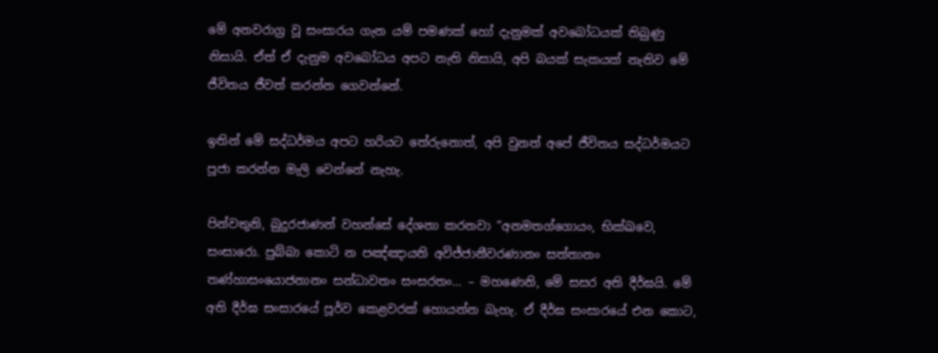මේ අනවරාග්‍ර වූ සංසාරය ගැන යම් පමණක් හෝ දැනුමක් අවබෝධයක් තිබුණු නිසායි. ඒත් ඒ දැනුම අවබෝධය අපට නැති නිසායි, අපි බයක් සැකයක් නැතිව මේ ජීවිතය ජීවත් කරන්න ගෙවන්නේ.

ඉතින් මේ සද්ධර්මය අපට හරියට තේරුනොත්, අපි වුනත් අපේ ජීවිතය සද්ධර්මයට පූජා කරන්න මැලි වෙන්නේ නැහැ.

පින්වතුනි, බුදුරජාණන් වහන්සේ දේශනා කරනවා “අනමතග්‌ගොයං, භික්‌ඛවෙ, සංසාරො. පුබ්‌බා කොටි න පඤ්‌ඤායති අවිජ්‌ජානීවරණානං සත්‌තානං තණ්‌හාසංයොජනානං සන්‌ධාවතං සංසරතං… – මහණෙනි, මේ සසර අති දීර්ඝයි. මේ අති දීර්ඝ සංසාරයේ පූර්ව කෙළවරක් හොයන්න බැහැ. ඒ දීර්ඝ සංසාරයේ එන කොට,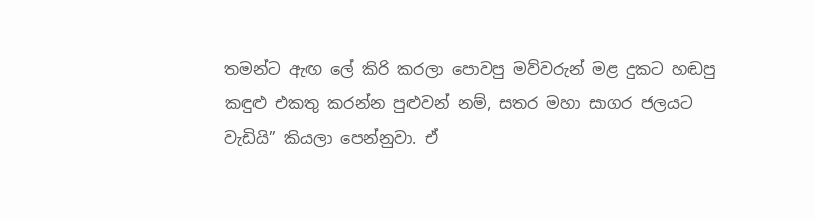තමන්ට ඇඟ ලේ කිරි කරලා පොවපු මව්වරුන් මළ දුකට හඬපු කඳුළු එකතු කරන්න පුළුවන් නම්, සතර මහා සාගර ජලයට වැඩියි” කියලා පෙන්නුවා. ඒ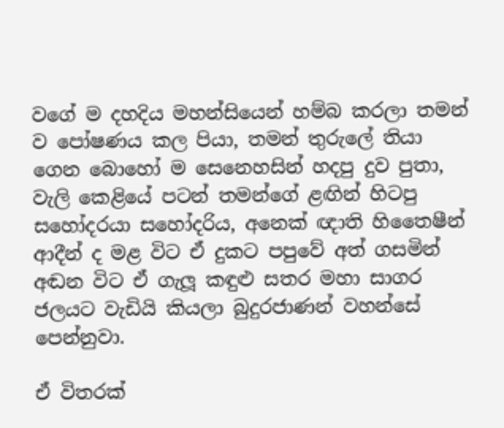වගේ ම දහදිය මහන්සියෙන් හම්බ කරලා තමන් ව පෝෂණය කල පියා, තමන් තුරුලේ තියා ගෙන බොහෝ ම සෙනෙහසින් හදපු දුව පුතා, වැලි කෙළියේ පටන් තමන්ගේ ළඟින් හිටපු සහෝදරයා සහෝදරිය, අනෙක් ඥාති හිතෛෂීන් ආදීන් ද මළ විට ඒ දුකට පපුවේ අත් ගසමින් අඬන විට ඒ ගැලූ කඳුළු සතර මහා සාගර ජලයට වැඩියි කියලා බුදුරජාණන් වහන්සේ පෙන්නුවා.

ඒ විතරක්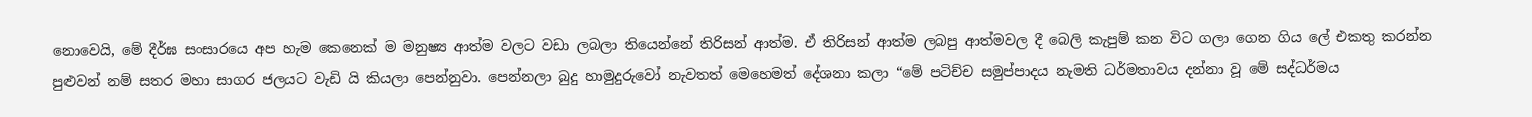නොවෙයි, මේ දීර්ඝ සංසාරයෙ අප හැම කෙනෙක් ම මනුෂ්‍ය ආත්ම වලට වඩා ලබලා තියෙන්නේ තිරිසන් ආත්ම. ඒ තිරිසන් ආත්ම ලබපු ආත්මවල දී බෙලි කැපුම් කන විට ගලා ගෙන ගිය ලේ එකතු කරන්න පුළුවන් නම් සතර මහා සාගර ජලයට වැඩි යි කියලා පෙන්නුවා. පෙන්නලා බුදු හාමුදුරුවෝ නැවතත් මෙහෙමත් දේශනා කලා “මේ පටිච්ච සමුප්පාදය නැමති ධර්මතාවය දන්නා වූ මේ සද්ධර්මය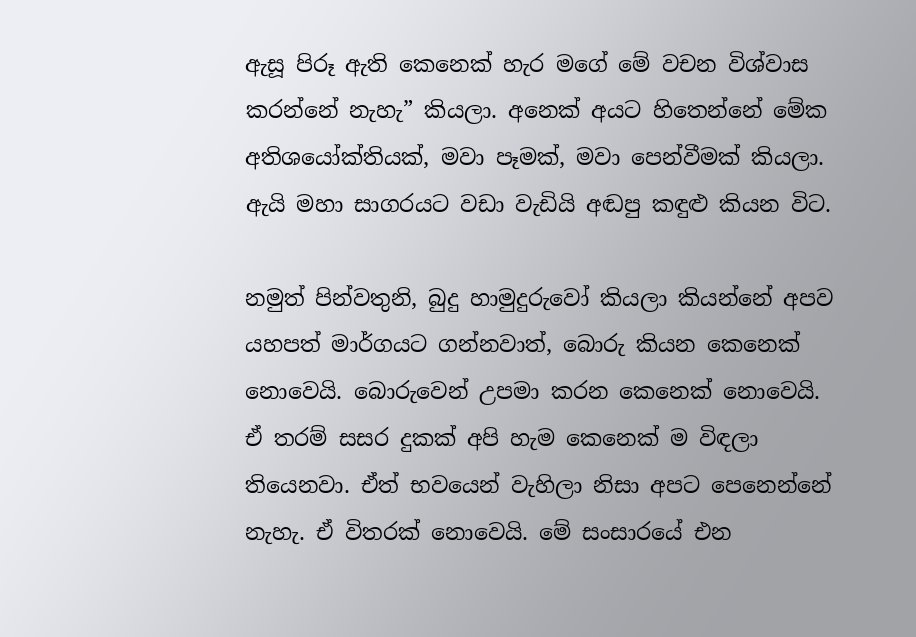ඇසූ පිරූ ඇති කෙනෙක් හැර මගේ මේ වචන විශ්වාස කරන්නේ නැහැ” කියලා. අනෙක් අයට හිතෙන්නේ මේක අතිශයෝක්තියක්, මවා පෑමක්, මවා පෙන්වීමක් කියලා. ඇයි මහා සාගරයට වඩා වැඩියි අඬපු කඳුළු කියන විට.

නමුත් පින්වතුනි, බුදු හාමුදුරුවෝ කියලා කියන්නේ අපව යහපත් මාර්ගයට ගන්නවාත්, බොරු කියන කෙනෙක් නොවෙයි. බොරුවෙන් උපමා කරන කෙනෙක් නොවෙයි. ඒ තරම් සසර දුකක් අපි හැම කෙනෙක් ම විඳලා තියෙනවා. ඒත් භවයෙන් වැහිලා නිසා අපට පෙනෙන්නේ නැහැ. ඒ විතරක් නොවෙයි. මේ සංසාරයේ එන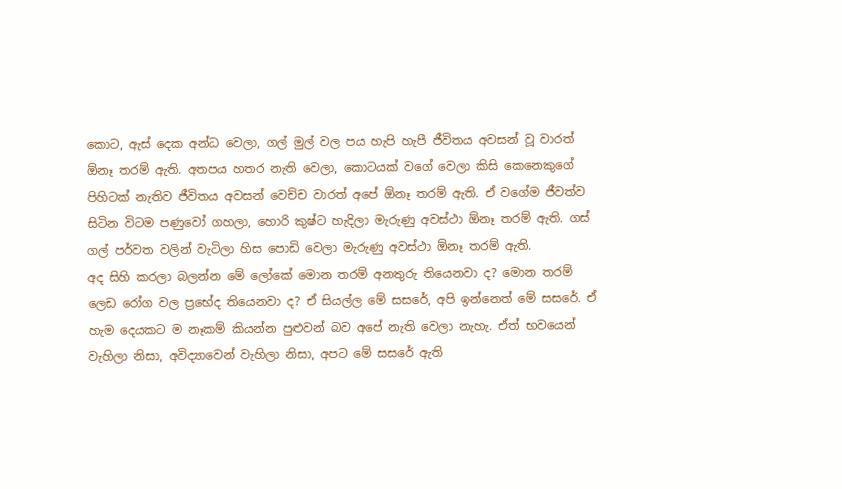කොට, ඇස් දෙක අන්ධ වෙලා, ගල් මුල් වල පය හැපි හැපී ජීවිතය අවසන් වූ වාරත් ඕනෑ තරම් ඇති. අතපය හතර නැති වෙලා, කොටයක් වගේ වෙලා කිසි කෙනෙකුගේ පිහිටක් නැතිව ජීවිතය අවසන් වෙච්ච වාරත් අපේ ඕනෑ තරම් ඇති. ඒ වගේම ජීවත්ව සිටින විටම පණුවෝ ගහලා, හොරි කුෂ්ට හැදිලා මැරුණු අවස්ථා ඕනෑ තරම් ඇති. ගස් ගල් පර්වත වලින් වැටිලා හිස පොඩි වෙලා මැරුණු අවස්ථා ඕනෑ තරම් ඇති.
අද සිහි කරලා බලන්න මේ ලෝකේ මොන තරම් අනතුරු තියෙනවා ද? මොන තරම් ලෙඩ රෝග වල ප්‍රභේද තියෙනවා ද? ඒ සියල්ල මේ සසරේ, අපි ඉන්නෙත් මේ සසරේ. ඒ හැම දෙයකට ම නෑකම් කියන්න පුළුවන් බව අපේ නැති වෙලා නැහැ. ඒත් භවයෙන් වැහිලා නිසා, අවිද්‍යාවෙන් වැහිලා නිසා, අපට මේ සසරේ ඇති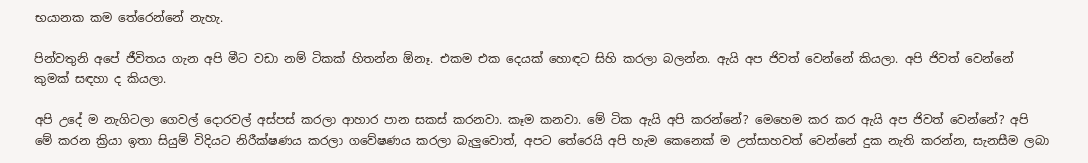භයානක කම තේරෙන්නේ නැහැ.

පින්වතුනි අපේ ජීවිතය ගැන අපි මීට වඩා නම් ටිකක් හිතන්න ඕනෑ. එකම එක දෙයක් හොඳට සිහි කරලා බලන්න. ඇයි අප ජිවත් වෙන්නේ කියලා. අපි ජිවත් වෙන්නේ කුමක් සඳහා ද කියලා.

අපි උදේ ම නැගිටලා ගෙවල් දොරවල් අස්පස් කරලා ආහාර පාන සකස් කරනවා. කෑම කනවා. මේ ටික ඇයි අපි කරන්නේ? මෙහෙම කර කර ඇයි අප ජිවත් වෙන්නේ? අපි මේ කරන ක්‍රියා ඉතා සියුම් විදියට නිරීක්ෂණය කරලා ගවේෂණය කරලා බැලුවොත්, අපට තේරෙයි අපි හැම කෙනෙක් ම උත්සාහවත් වෙන්නේ දුක නැති කරන්න, සැනසීම ලබා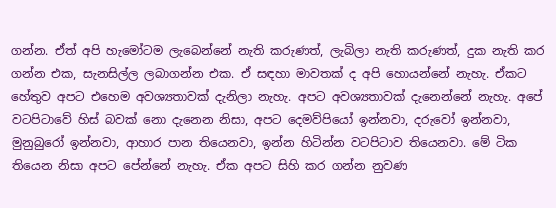ගන්න. ඒත් අපි හැමෝටම ලැබෙන්නේ නැති කරුණත්, ලැබිලා නැති කරුණත්, දුක නැති කර ගන්න එක, සැනසිල්ල ලබාගන්න එක. ඒ සඳහා මාවතක් ද අපි හොයන්නේ නැහැ. ඒකට හේතුව අපට එහෙම අවශ්‍යතාවක් දැනිලා නැහැ. අපට අවශ්‍යතාවක් දැනෙන්නේ නැහැ. අපේ වටපිටාවේ හිස් බවක් නො දැනෙන නිසා, අපට දෙමව්පියෝ ඉන්නවා, දරුවෝ ඉන්නවා, මුනුබුරෝ ඉන්නවා, ආහාර පාන තියෙනවා, ඉන්න හිටින්න වටපිටාව තියෙනවා. මේ ටික තියෙන නිසා අපට පේන්නේ නැහැ. ඒක අපට සිහි කර ගන්න නුවණ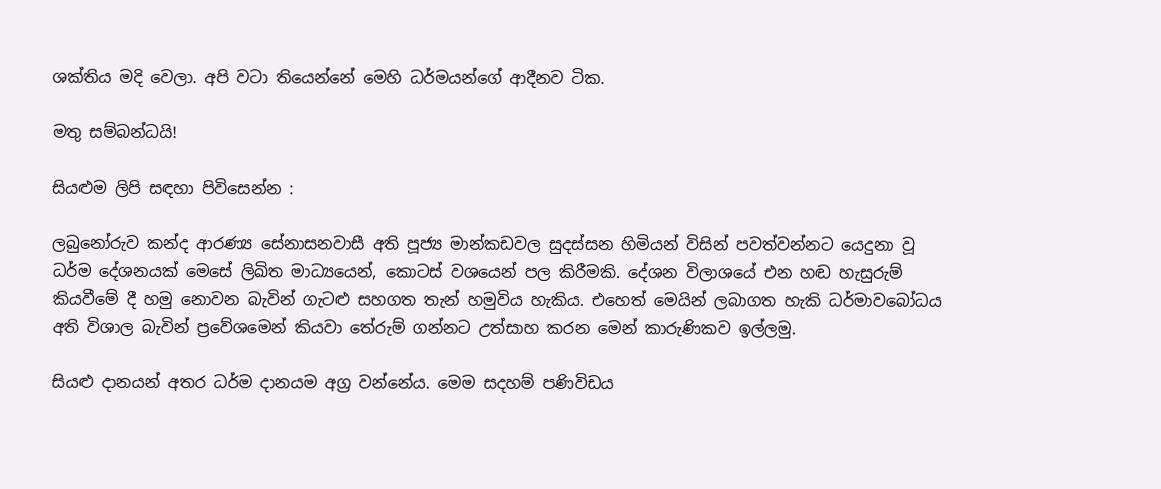ශක්තිය මදි වෙලා. අපි වටා තියෙන්නේ මෙහි ධර්මයන්ගේ ආදීනව ටික.

මතු සම්බන්ධයි!

සියළුම ලිපි සඳහා පිවිසෙන්න :

ලබුනෝරුව කන්ද ආරණ්‍ය සේනාසනවාසී අති පූජ්‍ය මාන්කඩවල සුදස්සන හිමියන් විසින් පවත්වන්නට යෙදුනා වූ ධර්ම දේශනයක් මෙසේ ලිඛිත මාධ්‍යයෙන්, කොටස් වශයෙන් පල කිරීමකි. දේශන විලාශයේ එන හඬ හැසුරුම් කියවීමේ දී හමු නොවන බැවින් ගැටළු සහගත තැන් හමුවිය හැකිය. එහෙත් මෙයින් ලබාගත හැකි ධර්මාවබෝධය අති විශාල බැවින් ප්‍රවේශමෙන් කියවා තේරුම් ගන්නට උත්සාහ කරන මෙන් කාරුණිකව ඉල්ලමු.

සියළු දානයන් අතර ධර්ම දානයම අග්‍ර වන්නේය. මෙම සදහම් පණිවිඩය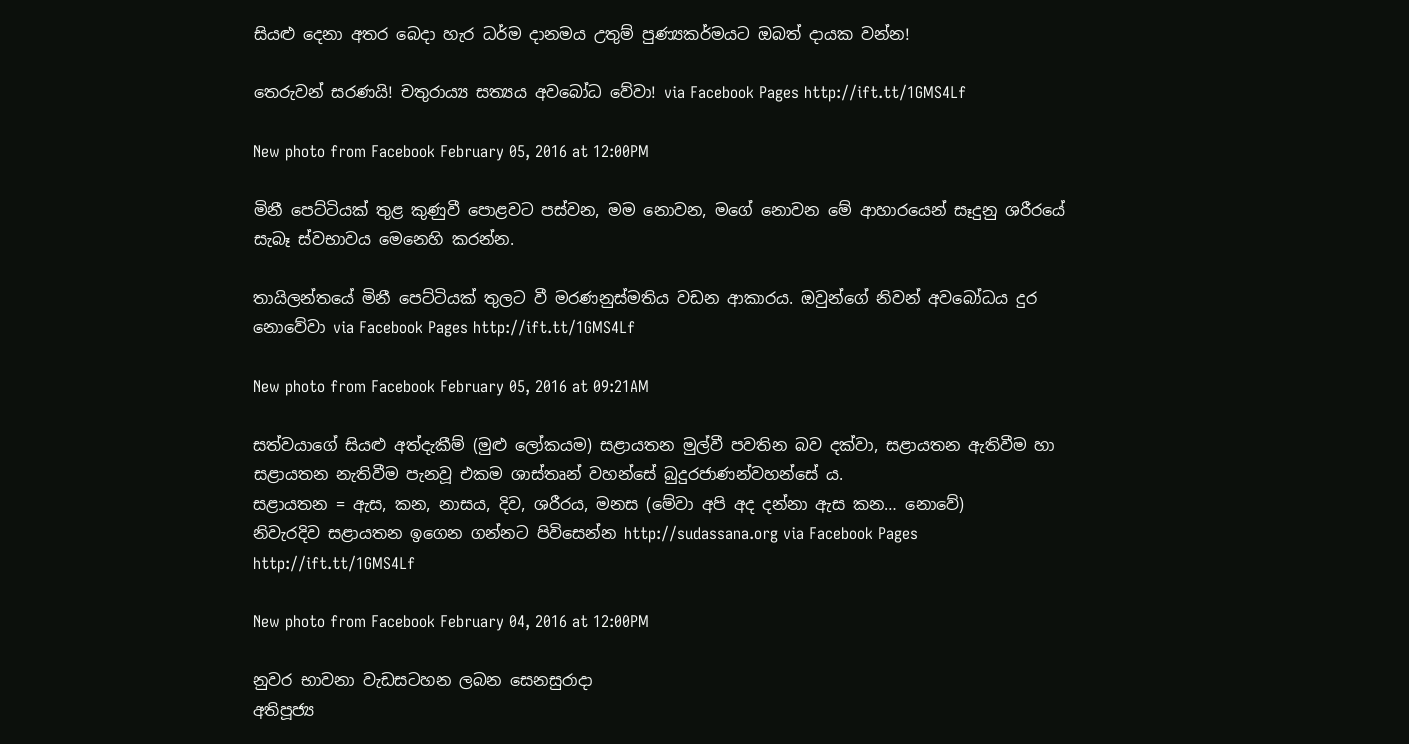සියළු දෙනා අතර බෙදා හැර ධර්ම දානමය උතුම් පුණ්‍යකර්මයට ඔබත් දායක වන්න!

තෙරුවන් සරණයි! චතුරාය්‍ය සත්‍යය අවබෝධ වේවා! via Facebook Pages http://ift.tt/1GMS4Lf

New photo from Facebook February 05, 2016 at 12:00PM

මිනී පෙට්ටියක් තුළ කුණුවී පොළවට පස්වන, මම නොවන, මගේ නොවන මේ ආහාරයෙන් සෑදුනු ශරීරයේ සැබෑ ස්වභාවය මෙනෙහි කරන්න.

තායිලන්තයේ මිනී පෙට්ටියක් තුලට වී මරණනුස්මතිය වඩන ආකාරය. ඔවුන්ගේ නිවන් අවබෝධය දුර නොවේවා via Facebook Pages http://ift.tt/1GMS4Lf

New photo from Facebook February 05, 2016 at 09:21AM

සත්වයාගේ සියළු අත්දැකීම් (මුළු ලෝකයම) සළායතන මුල්වී පවතින බව දක්වා, සළායතන ඇතිවීම හා සළායතන නැතිවීම පැනවූ එකම ශාස්තෘන් වහන්සේ බුදුරජාණන්වහන්සේ ය.
සළායතන = ඇස, කන, නාසය, දිව, ශරීරය, මනස (මේවා අපි අද දන්නා ඇස කන… නොවේ)
නිවැරදිව සළායතන ඉගෙන ගන්නට පිවිසෙන්න http://sudassana.org via Facebook Pages http://ift.tt/1GMS4Lf

New photo from Facebook February 04, 2016 at 12:00PM

නුවර භාවනා වැඩසටහන ලබන සෙනසුරාදා
අතිපූජ්‍ය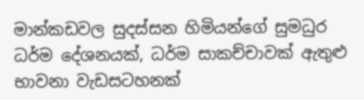මාන්කඩවල සුදස්සන හිමියන්ගේ සුමධුර ධර්ම දේශනයක්, ධර්ම සාකච්චාවක් ඇතුළු භාවනා වැඩසටහනක්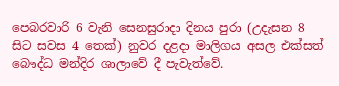පෙබරවාරි 6 වැනි සෙනසුරාදා දිනය පුරා (උදැසන 8 සිට සවස 4 තෙක්) නුවර දළදා මාලිගය අසල එක්සත් බෞද්ධ මන්දිර ශාලාවේ දී පැවැත්වේ.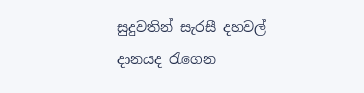සුදුවතින් සැරසී දහවල් දානයද රැගෙන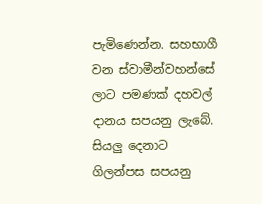පැමිණෙන්න. සහභාගී වන ස්වාමීන්වහන්සේ ලාට පමණක් දහවල් දානය සපයනු ලැබේ. සියලු දෙනාට ගිලන්පස සපයනු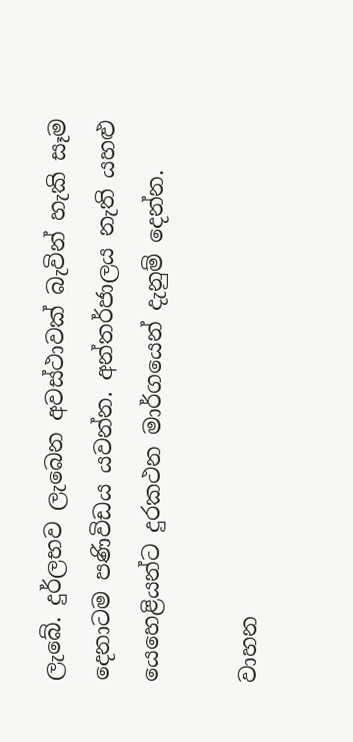ලැබේ. දුර්ලභව ලැබෙන අවස්ථාවක් බැවින් හැකි සෑම දෙනාටම පණිවිඩය යවන්න. අන්තර්ජාලය නැති යහළු යෙහෙළියන්ට දුරකථන මාර්ගයෙන් දැනුම් දෙන්න.

වාහන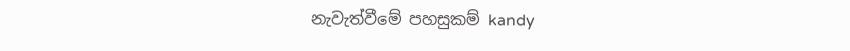නැවැත්වීමේ පහසුකම් kandy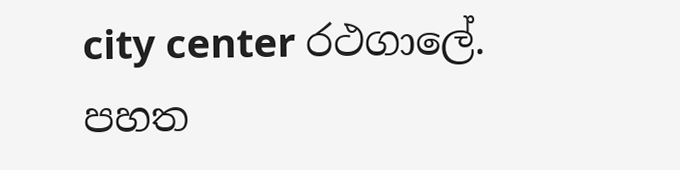city center රථගාලේ. පහත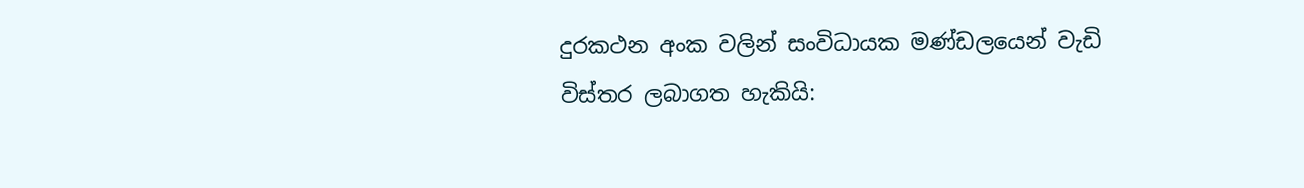දුරකථන අංක වලින් සංවිධායක මණ්ඩලයෙන් වැඩි විස්තර ලබාගත හැකියි: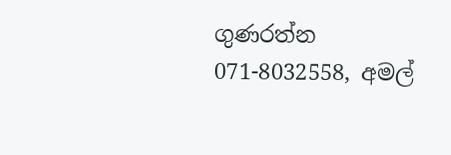ගුණරත්න 071-8032558, අමල්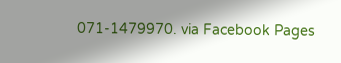071-1479970. via Facebook Pages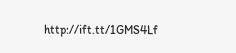http://ift.tt/1GMS4Lf